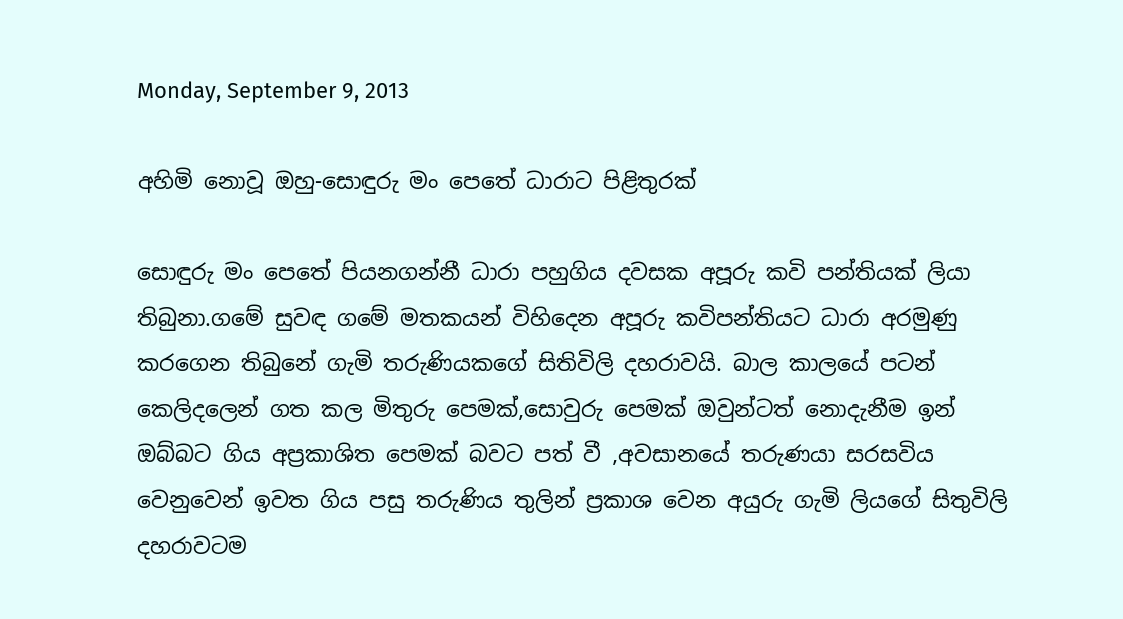Monday, September 9, 2013

අහිමි නොවූ ඔහු-සොඳුරු මං පෙතේ ධාරාට පිළිතුරක්

සොඳුරු මං පෙතේ පියනගන්නී ධාරා පහුගිය දවසක අපූරු කවි පන්තියක් ලියා තිබුනා.ගමේ සුවඳ ගමේ මතකයන් විහිදෙන අපූරු කවිපන්තියට ධාරා අරමුණු කරගෙන තිබුනේ ගැමි තරුණියකගේ සිතිවිලි දහරාවයි. බාල කාලයේ පටන් කෙලිදලෙන් ගත කල මිතුරු පෙමක්,සොවුරු පෙමක් ඔවුන්ටත් නොදැනීම ඉන් ඔබ්බට ගිය අප්‍රකාශිත පෙමක් බවට පත් වී ,අවසානයේ තරුණයා සරසවිය වෙනුවෙන් ඉවත ගිය පසු තරුණිය තුලින් ප්‍රකාශ වෙන අයුරු ගැමි ලියගේ සිතුවිලි දහරාවටම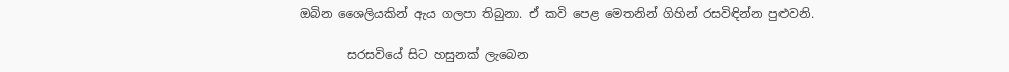ඔබින ශෛලියකින් ඇය ගලපා තිබුනා. ඒ කවි පෙළ මෙතනින් ගිහින් රසවිඳින්න පුළුවනි.

        සරසවියේ සිට හසුනක් ලැබෙන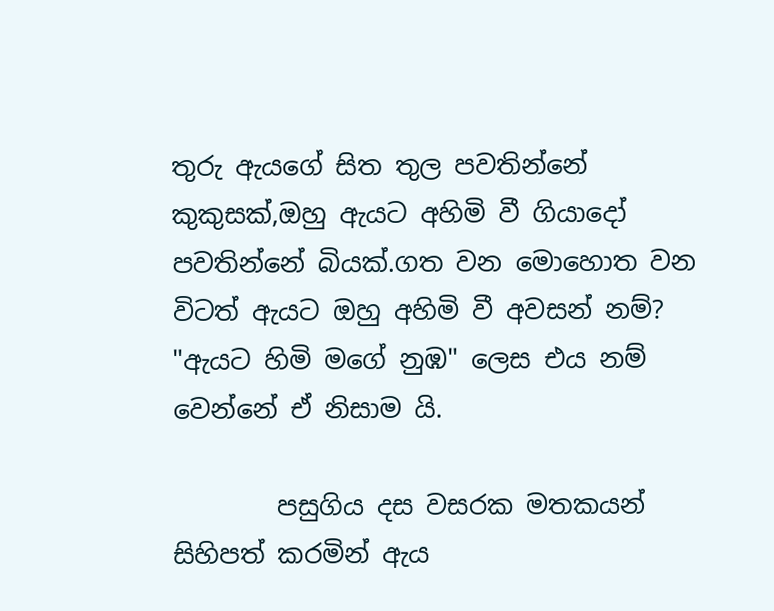තුරු ඇයගේ සිත තුල පවතින්නේ කුකුසක්,ඔහු ඇයට අහිමි වී ගියාදෝ පවතින්නේ බියක්.ගත වන මොහොත වන විටත් ඇයට ඔහු අහිමි වී අවසන් නම්? "ඇයට හිමි මගේ නුඹ" ලෙස එය නම් වෙන්නේ ඒ නිසාම යි.

        පසුගිය දස වසරක මතකයන් සිහිපත් කරමින් ඇය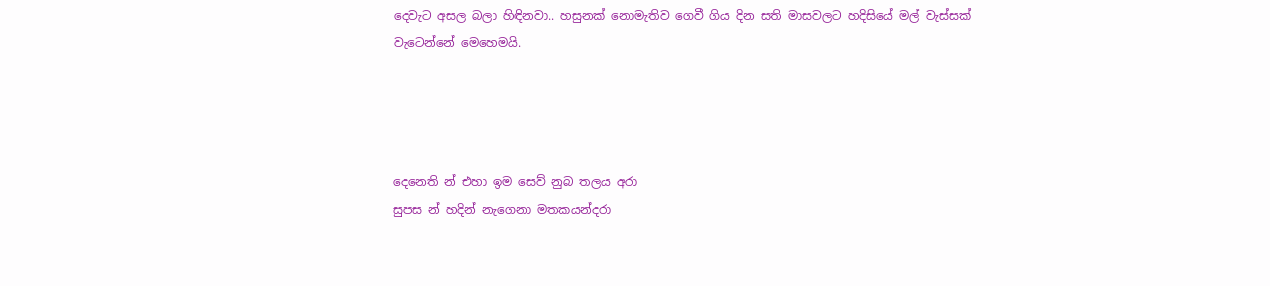දෙවැට අසල බලා හිඳිනවා.. හසුනක් නොමැතිව ගෙවී ගිය දින සති මාසවලට හදිසියේ මල් වැස්සක් වැටෙන්නේ මෙහෙමයි.




දෙනෙති න් එහා ඉම සෙව් නුබ තලය අරා
සුපස න් හදින් නැගෙනා මතකයන්දරා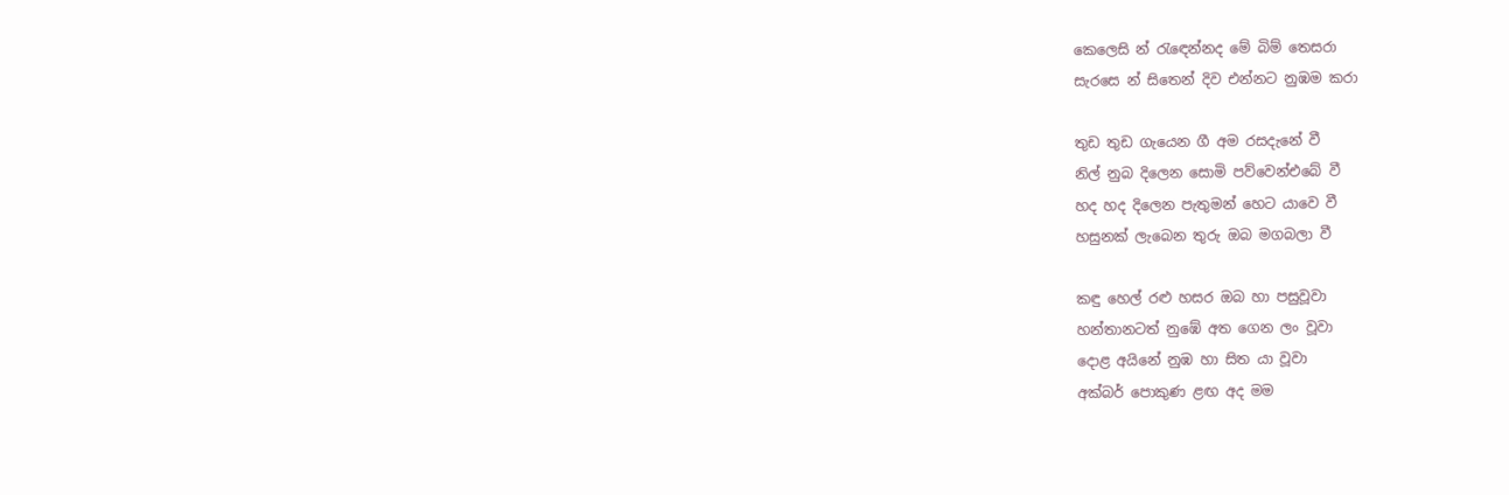කෙලෙසි න් රැඳෙන්නද මේ බිම් තෙසරා
සැරසෙ න් සිතෙන් දිව එන්නට නුඹම කරා

තුඩ තුඩ ගැයෙන ගී අම රසදැනේ වී
නිල් නුබ දිලෙන සොමි පව්වෙන්එබේ වී
හද හද දිලෙන පැතුමන් හෙට යාවෙ වී
හසුනක් ලැබෙන තුරු ඔබ මගබලා වී

කඳු හෙල් රළු හසර ඔබ හා පසුවූවා
හන්තානටත් නුඹේ අත ගෙන ලං වූවා
දොළ අයිනේ නුඹ හා සිත යා වූවා
අක්බර් පොකුණ ළඟ අද මම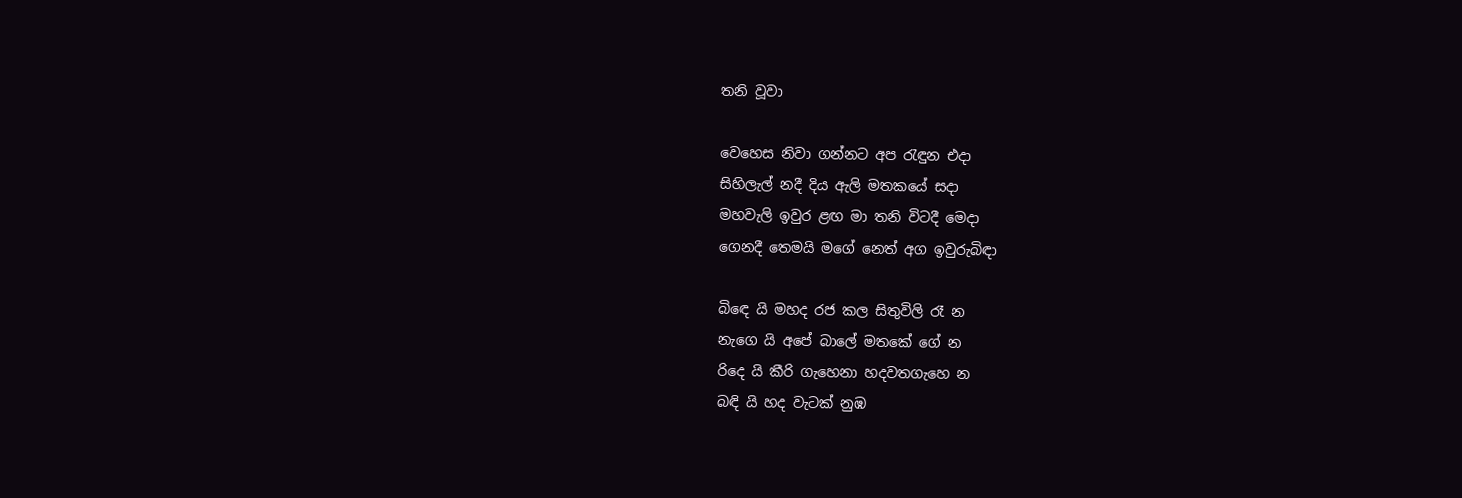තනි වූවා

වෙහෙස නිවා ගන්නට අප රැඳුන එදා
සිහිලැල් නදී දිය ඇලි මතකයේ සදා
මහවැලි ඉවුර ළඟ මා තනි විටදී මෙදා
ගෙනදී තෙමයි මගේ නෙත් අග ඉවුරුබිඳා

බිඳෙ යි මහද රජ කල සිතුවිලි රෑ න
නැගෙ යි අපේ බාලේ මතකේ ගේ න
රිදෙ යි කීරි ගැහෙනා හදවතගැහෙ න
බඳි යි හද වැටක් නුඹ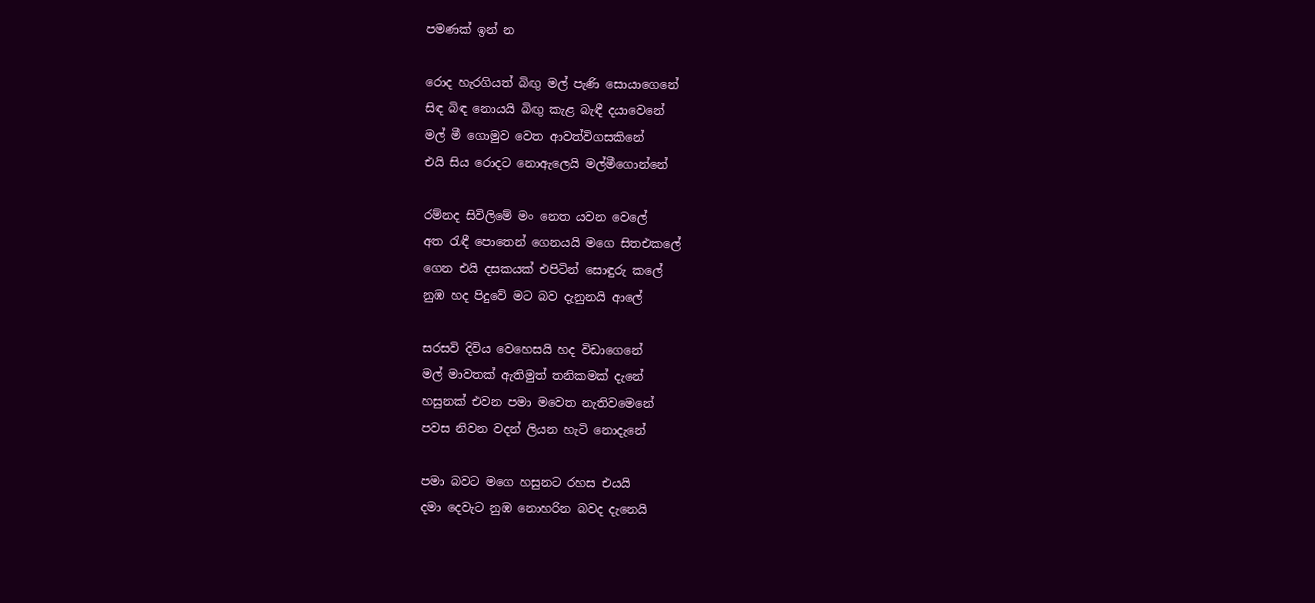පමණක් ඉන් න

රොද හැරගියත් බිඟු මල් පැණි සොයාගෙනේ
සිඳ බිඳ නොයයි බිඟු කැළ බැඳී දයාවෙනේ
මල් මී ගොමුව වෙත ආවත්විගසකිනේ
එයි සිය රොදට නොඇලෙයි මල්මීගොන්නේ

රම්නද සිවිලිමේ මං නෙත යවන වෙලේ
අත රැඳී පොතෙන් ගෙනයයි මගෙ සිතඑකලේ
ගෙන එයි දසකයක් එපිටින් සොඳුරු කලේ
නුඹ හද පිදුවේ මට බව දැනුනයි ආලේ

සරසවි දිවිය වෙහෙසයි හද විඩාගෙනේ
මල් මාවතක් ඇතිමුත් තනිකමක් දැනේ
හසුනක් එවන පමා මවෙත නැතිවමෙනේ
පවස නිවන වදන් ලියන හැටි නොදැනේ

පමා බවට මගෙ හසුනට රහස එයයි
දමා දෙවැට නුඹ නොහරින බවද දැනෙයි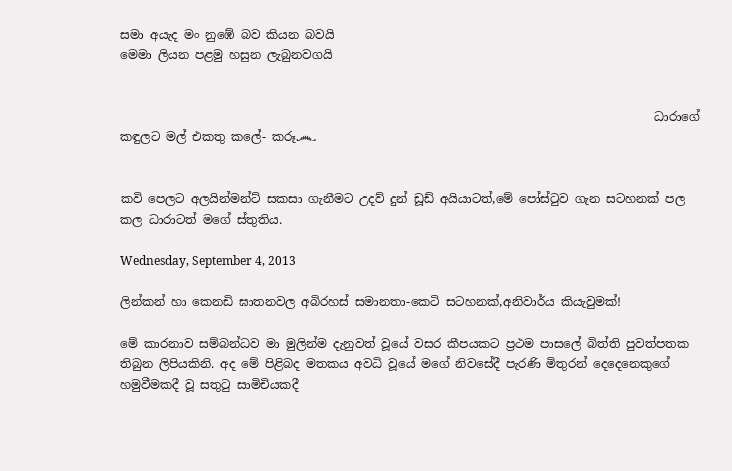සමා අයැද මං නුඹේ බව කියන බවයි
මෙමා ලියන පළමු හසුන ලැබුනවගයි


                                                                                         ධාරාගේ කඳුලට මල් එකතු කලේ- කරූ෴


කවි පෙලට අලයින්මන්ට් සකසා ගැනීමට උදව් දුන් ඩූඩ් අයියාටත්,මේ පෝස්ටුව ගැන සටහනක් පල කල ධාරාටත් මගේ ස්තුතිය.

Wednesday, September 4, 2013

ලින්කන් හා කෙනඩි ඝාතනවල අබිරහස් සමානතා-කෙටි සටහනක්,අනිවාර්ය කියැවුමක්!

මේ කාරනාව සම්බන්ධව මා මුලින්ම දැනුවත් වූයේ වසර කීපයකට ප්‍රථම පාසලේ බිත්ති පුවත්පතක තිබුන ලිපියකිනි. අද මේ පිළිබද මතකය අවධි වූයේ මගේ නිවසේදී පැරණි මිතුරන් දෙදෙනෙකුගේ හමුවීමකදී වූ සතුටු සාමිචියකදී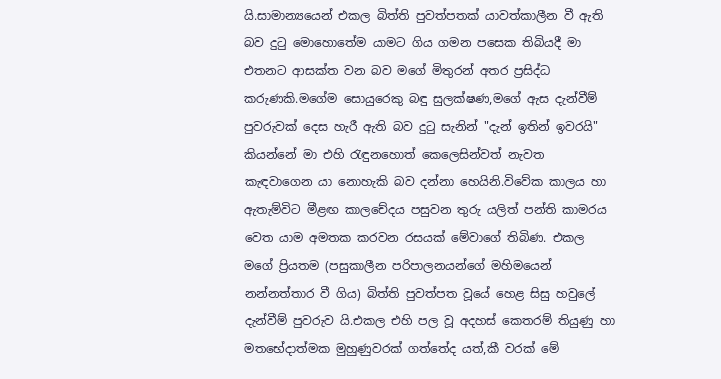යි.සාමාන්‍යයෙන් එකල බිත්ති පුවත්පතක් යාවත්කාලීන වී ඇති බව දුටු මොහොතේම යාමට ගිය ගමන පසෙක තිබියදී මා එතනට ආසක්ත වන බව මගේ මිතුරන් අතර ප්‍රසිද්ධ කරුණකි.මගේම සොයුරෙකු බඳු සුලක්ෂණ,මගේ ඇස දැන්වීම් පුවරුවක් දෙස හැරී ඇති බව දුටු සැනින් "දැන් ඉතින් ඉවරයි" කියන්නේ මා එහි රැඳුනහොත් කෙලෙසින්වත් නැවත කැඳවාගෙන යා නොහැකි බව දන්නා හෙයිනි.විවේක කාලය හා ඇතැම්විට මීළඟ කාලචේදය පසුවන තුරු යලිත් පන්ති කාමරය වෙත යාම අමතක කරවන රසයක් මේවාගේ තිබිණ. එකල මගේ ප්‍රියතම (පසුකාලීන පරිපාලනයන්ගේ මහිමයෙන් නන්නත්තාර වී ගිය) බිත්ති පුවත්පත වූයේ හෙළ සිසු හවුලේ දැන්වීම් පුවරුව යි.එකල එහි පල වූ අදහස් කෙතරම් තියුණු හා මතභේදාත්මක මුහුණුවරක් ගත්තේද යත්,කී වරක් මේ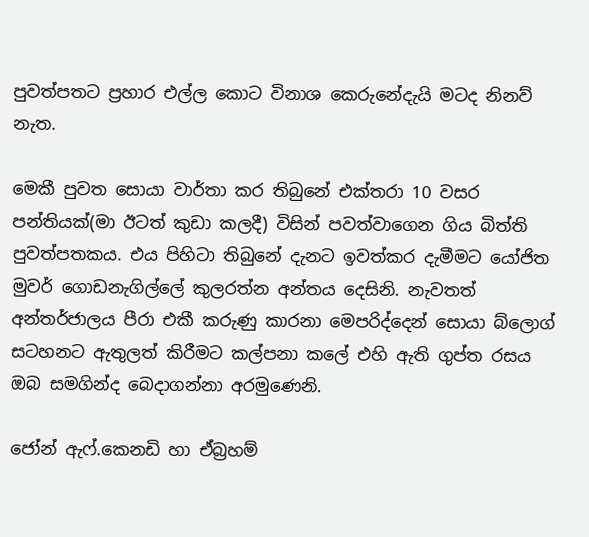පුවත්පතට ප්‍රහාර එල්ල කොට විනාශ කෙරුනේදැයි මටද නිනව් නැත.

මෙකී පුවත සොයා වාර්තා කර තිබුනේ එක්තරා 10 වසර පන්තියක්(මා ඊටත් කුඩා කලදී) විසින් පවත්වාගෙන ගිය බිත්ති පුවත්පතකය. එය පිහිටා තිබුනේ දැනට ඉවත්කර දැමීමට යෝජිත මුවර් ගොඩනැගිල්ලේ කුලරත්න අන්තය දෙසිනි. නැවතත් අන්තර්ජාලය පීරා එකී කරුණු කාරනා මෙපරිද්දෙන් සොයා බ්ලොග් සටහනට ඇතුලත් කිරීමට කල්පනා කලේ එහි ඇති ගුප්ත රසය ඔබ සමගින්ද බෙදාගන්නා අරමුණෙනි.

ජෝන් ඇෆ්.කෙනඩි හා ඒබ්‍රහම්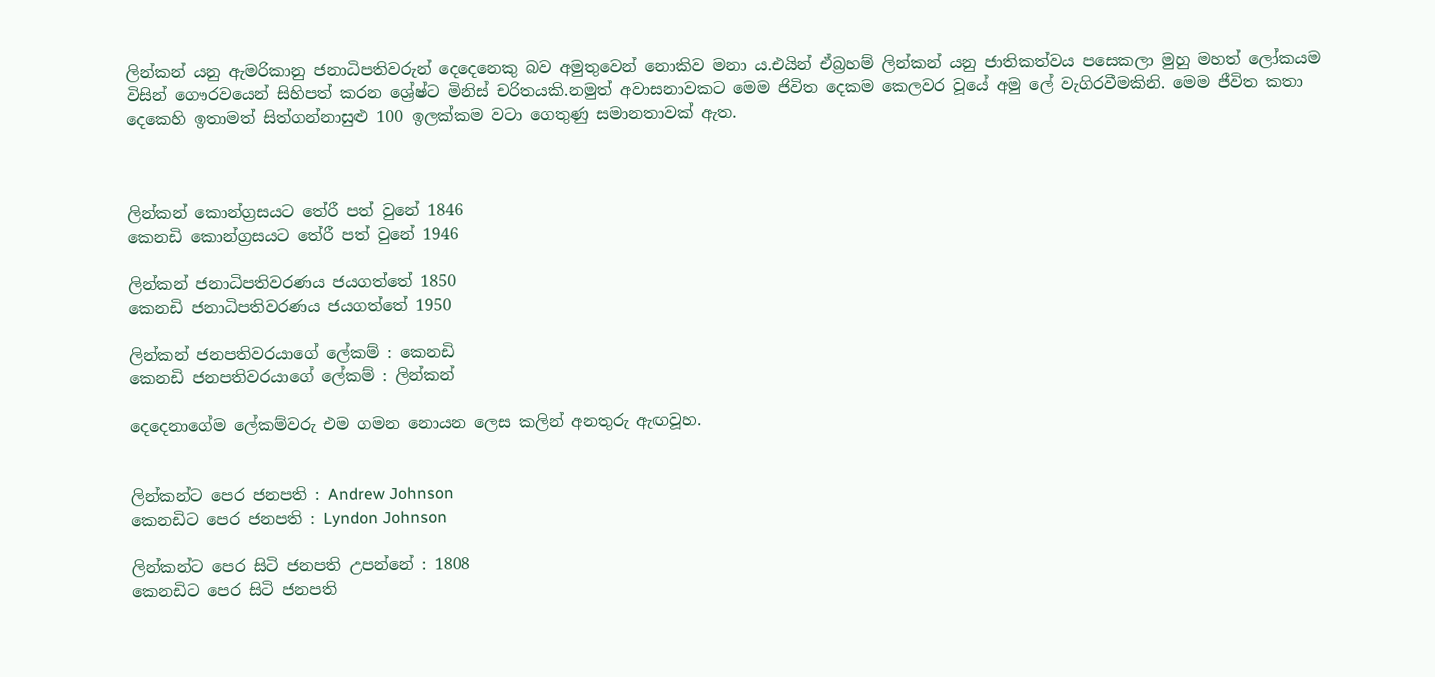ලින්කන් යනු ඇමරිකානු ජනාධිපතිවරුන් දෙදෙනෙකු බව අමුතුවෙන් නොකිව මනා ය.එයින් ඒබ්‍රහම් ලින්කන් යනු ජාතිකත්වය පසෙකලා මුහු මහත් ලෝකයම විසින් ගෞරවයෙන් සිහිපත් කරන ශ්‍රේෂ්ට මිනිස් චරිතයකි.නමුත් අවාසනාවකට මෙම ජිවිත දෙකම කෙලවර වූයේ අමු ලේ වැගිරවීමකිනි. මෙම ජීවිත කතා දෙකෙහි ඉතාමත් සිත්ගන්නාසුළු 100 ඉලක්කම වටා ගෙතුණු සමානතාවක් ඇත.



ලින්කන් කොන්ග්‍රසයට තේරී පත් වුනේ 1846
කෙනඩි කොන්ග්‍රසයට තේරී පත් වුනේ 1946

ලින්කන් ජනාධිපතිවරණය ජයගත්තේ 1850
කෙනඩි ජනාධිපතිවරණය ජයගත්තේ 1950

ලින්කන් ජනපතිවරයාගේ ලේකම් : කෙනඩි
කෙනඩි ජනපතිවරයාගේ ලේකම් : ලින්කන්

දෙදෙනාගේම ලේකම්වරු එම ගමන නොයන ලෙස කලින් අනතුරු ඇඟවූහ.


ලින්කන්ට පෙර ජනපති : Andrew Johnson
කෙනඩිට පෙර ජනපති : Lyndon Johnson

ලින්කන්ට පෙර සිටි ජනපති උපන්නේ : 1808
කෙනඩිට පෙර සිටි ජනපති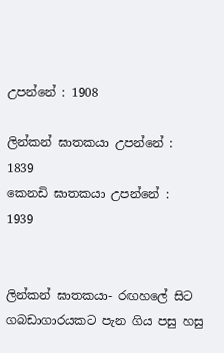උපන්නේ : 1908

ලින්කන් ඝාතකයා උපන්නේ :  1839
කෙනඩි ඝාතකයා උපන්නේ :   1939


ලින්කන් ඝාතකයා- රඟහලේ සිට ගබඩාගාරයකට පැන ගිය පසු හසු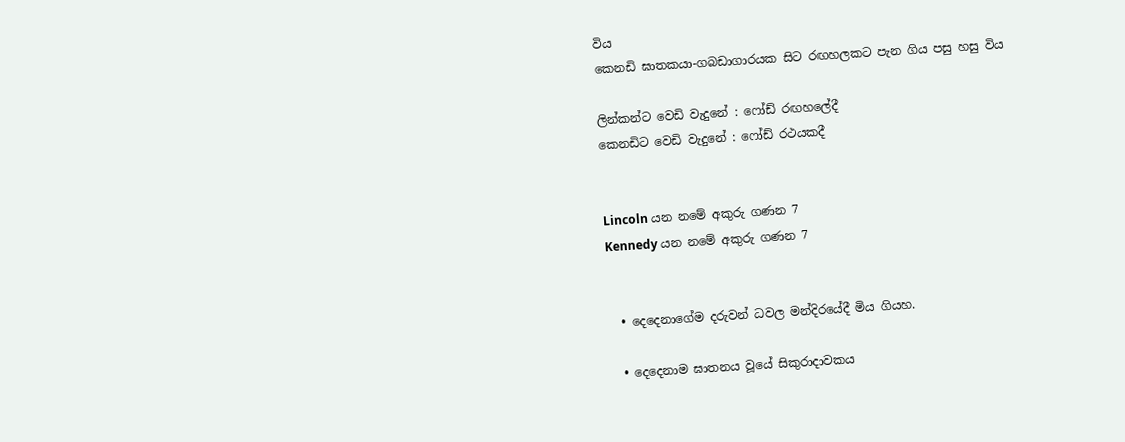විය
කෙනඩි ඝාතකයා-ගබඩාගාරයක සිට රඟහලකට පැන ගිය පසු හසු විය

ලින්කන්ට වෙඩි වැදුනේ : ෆෝඩ් රඟහලේදී
කෙනඩිට වෙඩි වැදුනේ : ෆෝඩ් රථයකදී


Lincoln යන නමේ අකුරු ගණන 7
Kennedy යන නමේ අකුරු ගණන 7


  • දෙදෙනාගේම දරුවන් ධවල මන්දිරයේදී මිය ගියහ.

  • දෙදෙනාම ඝාතනය වූයේ සිකුරාදාවකය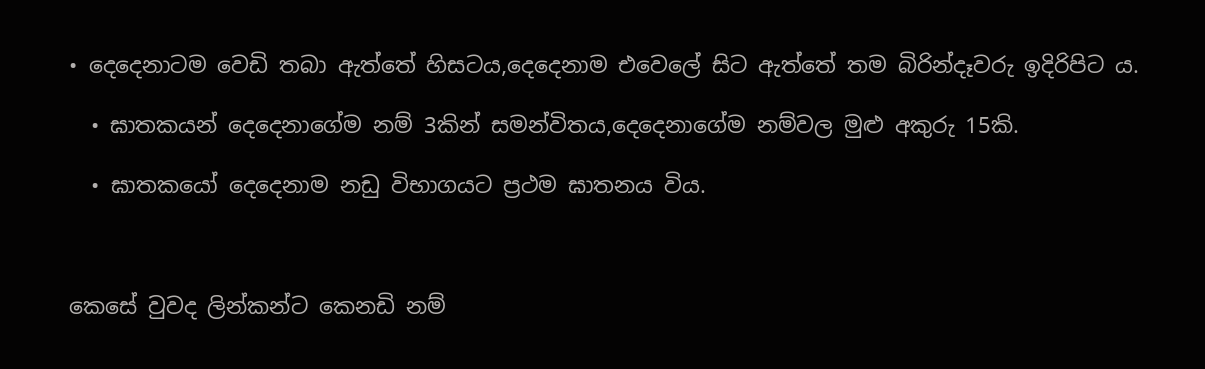• දෙදෙනාටම වෙඩි තබා ඇත්තේ හිසටය,දෙදෙනාම එවෙලේ සිට ඇත්තේ තම බිරින්දෑවරු ඉදිරිපිට ය.

  • ඝාතකයන් දෙදෙනාගේම නම් 3කින් සමන්විතය,දෙදෙනාගේම නම්වල මුළු අකුරු 15කි.

  • ඝාතකයෝ දෙදෙනාම නඩු විභාගයට ප්‍රථම ඝාතනය විය.



කෙසේ වුවද ලින්කන්ට කෙනඩි නම්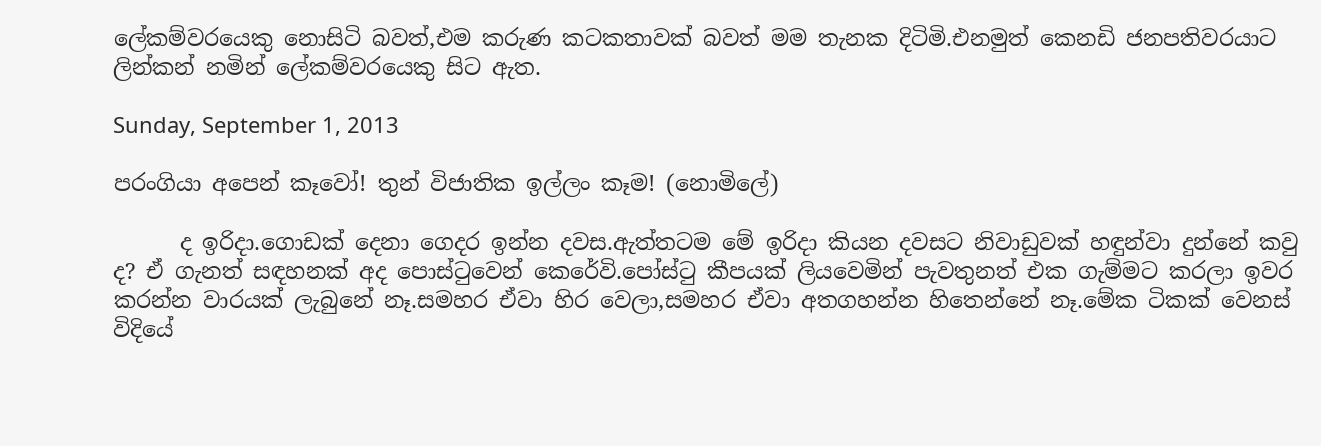ලේකම්වරයෙකු නොසිටි බවත්,එම කරුණ කටකතාවක් බවත් මම තැනක දිටිමි.එනමුත් කෙනඩි ජනපතිවරයාට ලින්කන් නමින් ලේකම්වරයෙකු සිට ඇත.

Sunday, September 1, 2013

පරංගියා අපෙන් කෑවෝ! තුන් විජාතික ඉල්ලං කෑම! (නොමිලේ)

      ද ඉරිදා.ගොඩක් දෙනා ගෙදර ඉන්න දවස.ඇත්තටම මේ ඉරිදා කියන දවසට නිවාඩුවක් හඳුන්වා දුන්නේ කවු ද? ඒ ගැනත් සඳහනක් අද පොස්ටුවෙන් කෙරේවි.පෝස්ටු කීපයක් ලියවෙමින් පැවතුනත් එක ගැම්මට කරලා ඉවර කරන්න වාරයක් ලැබුනේ නෑ.සමහර ඒවා හිර වෙලා,සමහර ඒවා අතගහන්න හිතෙන්නේ නෑ.මේක ටිකක් වෙනස් විදියේ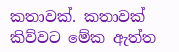කතාවක්. කතාවක් කිව්වට මේක ඇත්ත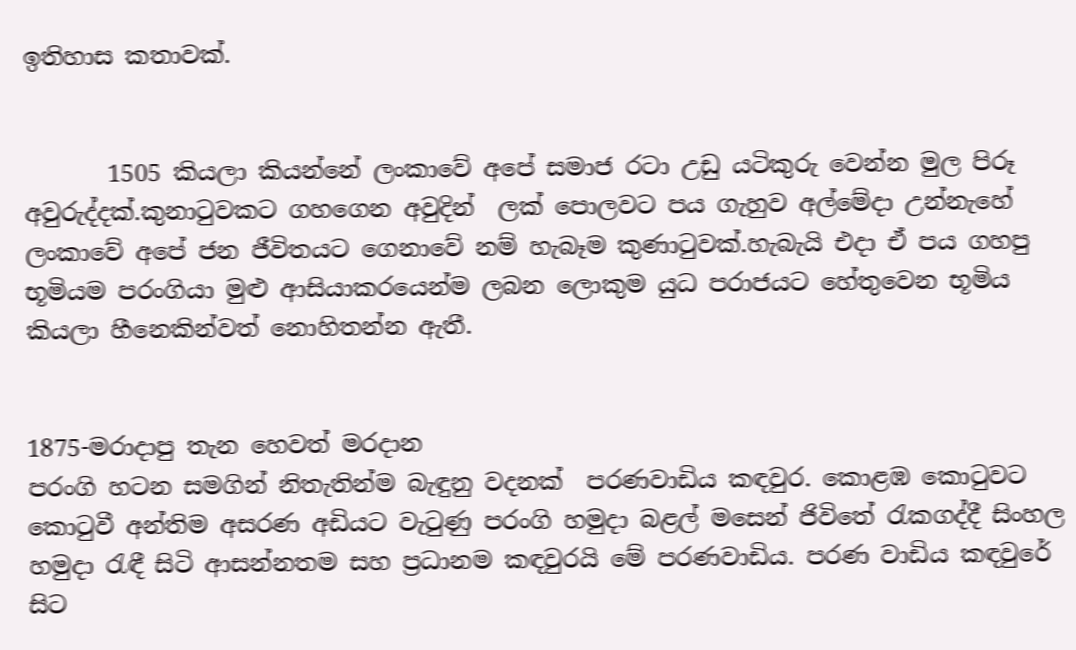ඉතිහාස කතාවක්.


       1505 කියලා කියන්නේ ලංකාවේ අපේ සමාජ රටා උඩු යටිකුරු වෙන්න මුල පිරූ අවුරුද්දක්.කුනාටුවකට ගහගෙන අවුදින්  ලක් පොලවට පය ගැහුව අල්මේදා උන්නැහේ ලංකාවේ අපේ ජන ජීවිතයට ගෙනාවේ නම් හැබෑම කුණාටුවක්.හැබැයි එදා ඒ පය ගහපු භූමියම පරංගියා මුළු ආසියාකරයෙන්ම ලබන ලොකුම යුධ පරාජයට හේතුවෙන භූමිය කියලා හීනෙකින්වත් නොහිතන්න ඇතී.


1875-මරාදාපු තැන හෙවත් මරදාන
පරංගි හටන සමගින් නිතැතින්ම බැඳුනු වදනක්  පරණවාඩිය කඳවුර. කොළඹ කොටුවට කොටුවී අන්තිම අසරණ අඩියට වැටුණු පරංගි හමුදා බළල් මසෙන් ජිවිතේ රැකගද්දී සිංහල හමුදා රැඳී සිටි ආසන්නතම සහ ප්‍රධානම කඳවුරයි මේ පරණවාඩිය. පරණ වාඩිය කඳවුරේ සිට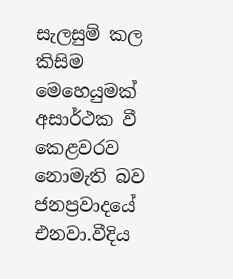සැලසුම් කල කිසිම මෙහෙයුමක් අසාර්ථක වී කෙළවරව නොමැති බව ජනප්‍රවාදයේ එනවා.වීදිය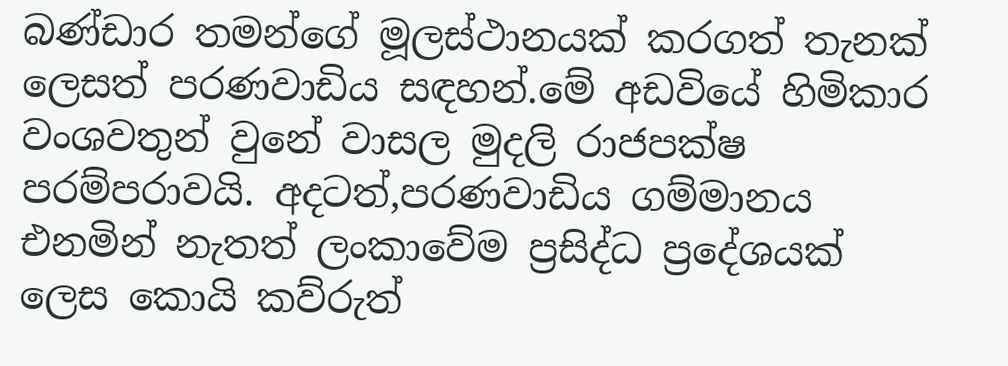බණ්ඩාර තමන්ගේ මූලස්ථානයක් කරගත් තැනක් ලෙසත් පරණවාඩිය සඳහන්.මේ අඩවියේ හිමිකාර වංශවතුන් වුනේ වාසල මුදලි රාජපක්ෂ පරම්පරාවයි. අදටත්,පරණවාඩිය ගම්මානය  එනමින් නැතත් ලංකාවේම ප්‍රසිද්ධ ප්‍රදේශයක් ලෙස කොයි කව්රුත්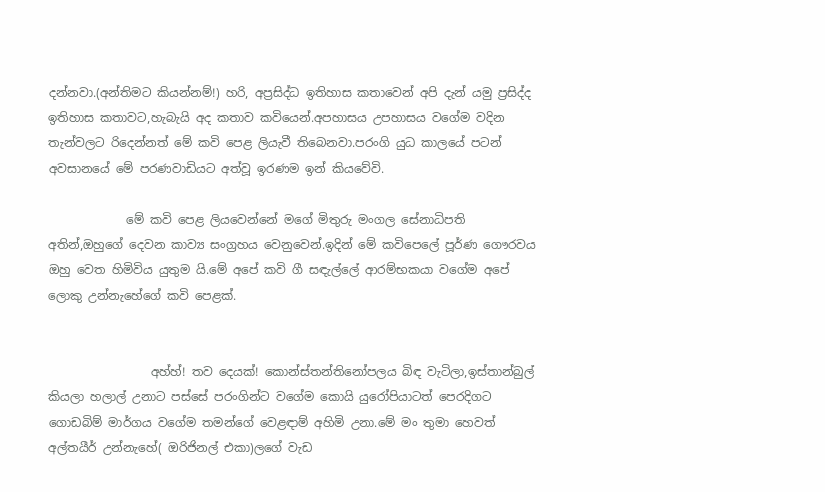දන්නවා.(අන්තිමට කියන්නම්!) හරි, අප්‍රසිද්ධ ඉතිහාස කතාවෙන් අපි දැන් යමු ප්‍රසිද්ද ඉතිහාස කතාවට,හැබැයි අද කතාව කවියෙන්.අපහාසය උපහාසය වගේම වදින තැන්වලට රිදෙන්නත් මේ කවි පෙළ ලියැවී තිබෙනවා.පරංගි යුධ කාලයේ පටන් අවසානයේ මේ පරණවාඩියට අත්වූ ඉරණම ඉන් කියවේවි.

             මේ කවි පෙළ ලියවෙන්නේ මගේ මිතුරු මංගල සේනාධිපති අතින්,ඔහුගේ දෙවන කාව්‍ය සංග්‍රහය වෙනුවෙන්.ඉදින් මේ කවිපෙලේ පූර්ණ ගෞරවය ඔහු වෙත හිමිවිය යුතුම යි.මේ අපේ කවි ගී සඳැල්ලේ ආරම්භකයා වගේම අපේ ලොකු උන්නැහේගේ කවි පෙළක්.


                 අහ්හ්! තව දෙයක්! කොන්ස්තන්තිනෝපලය බිඳ වැටිලා,ඉස්තාන්බුල් කියලා හලාල් උනාට පස්සේ පරංගින්ට වගේම කොයි යුරෝපියාටත් පෙරදිගට ගොඩබිම් මාර්ගය වගේම තමන්ගේ වෙළඳාම් අහිමි උනා.මේ මං තුමා හෙවත් අල්තයීර් උන්නැහේ( ඔරිජිනල් එකා)ලගේ වැඩ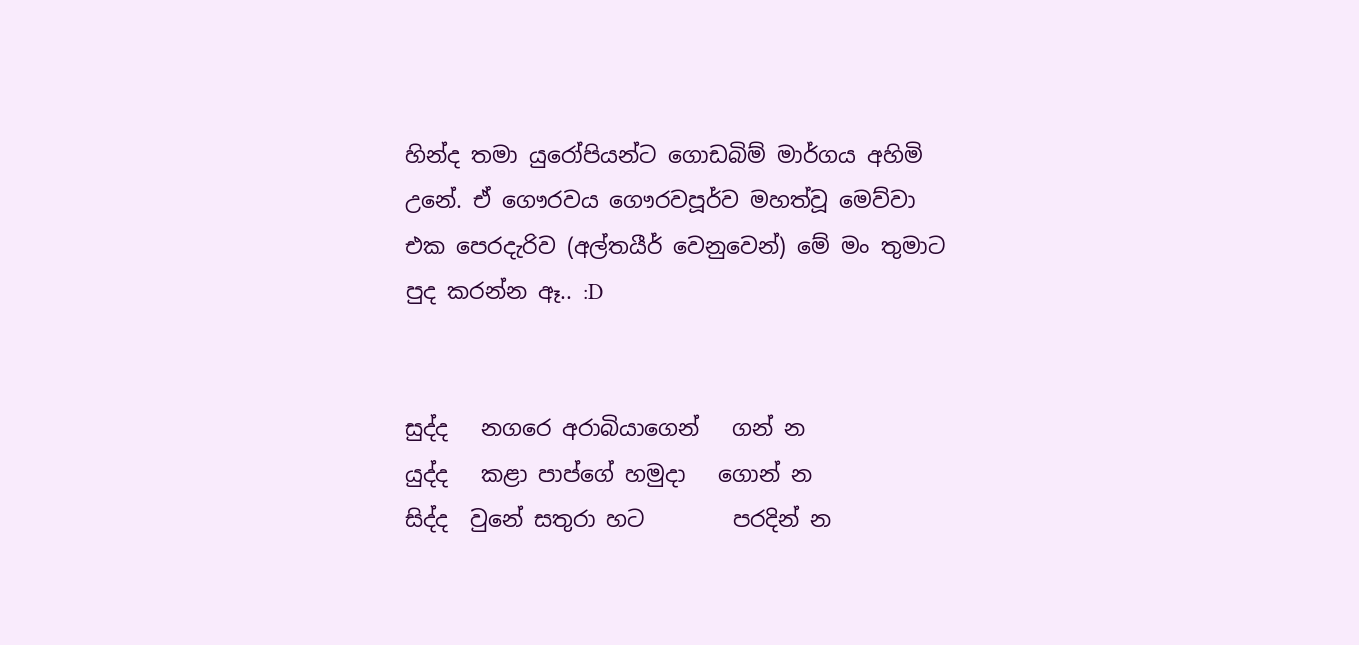හින්ද තමා යුරෝපියන්ට ගොඩබිම් මාර්ගය අහිමි උනේ. ඒ ගෞරවය ගෞරවපූර්ව මහත්වූ මෙව්වා එක පෙරදැරිව (අල්තයීර් වෙනුවෙන්) මේ මං තුමාට පුද කරන්න ඈ.. :D


සුද්ද   නගරෙ අරාබියාගෙන්   ගන් න
යුද්ද   කළා පාප්ගේ හමුදා   ගොන් න
සිද්ද  වුනේ සතුරා හට        පරදින් න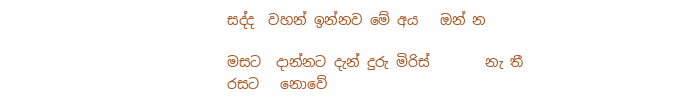සද්ද  වහන් ඉන්නව මේ අය   ඔන් න

මසට  දාන්නට දැන් දුරු මිරිස්        නැ තී
රසට   නොවේ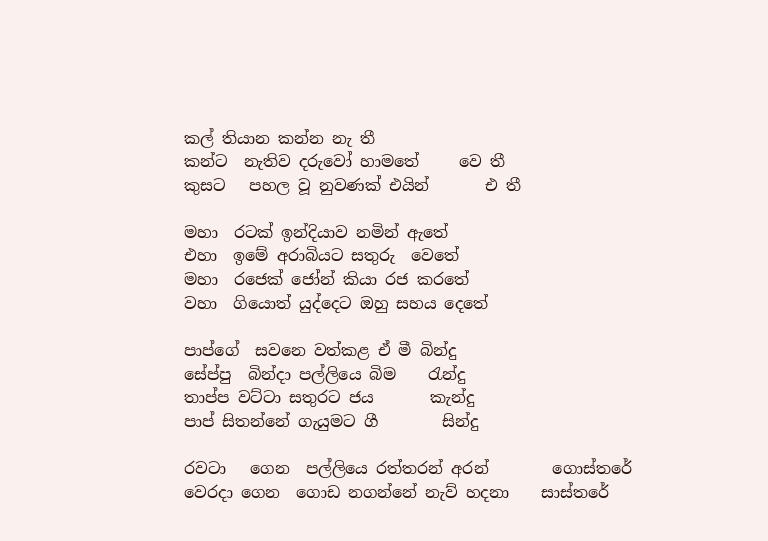කල් තියාන කන්න නැ තී
කන්ට  නැතිව දරුවෝ හාමතේ     වෙ තී
කුසට   පහල වූ නුවණක් එයින්       එ තී

මහා  රටක් ඉන්දියාව නමින් ඇතේ
එහා  ඉමේ අරාබියට සතුරු  වෙතේ
මහා  රජෙක් ජෝන් කියා රජ කරතේ
වහා  ගියොත් යුද්දෙට ඔහු සහය දෙතේ

පාප්ගේ  සවනෙ වත්කළ ඒ මී බින්දු
සේප්පු  බින්දා පල්ලියෙ බිම    රැන්දු
තාප්ප වට්ටා සතුරට ජය       කැන්දු
පාප් සිතන්නේ ගැයුමට ගී        සින්දු

රවටා   ගෙන  පල්ලියෙ රත්තරන් අරන්        ගොස්තරේ
වෙරදා ගෙන  ගොඩ නගන්නේ නැව් හදනා    සාස්තරේ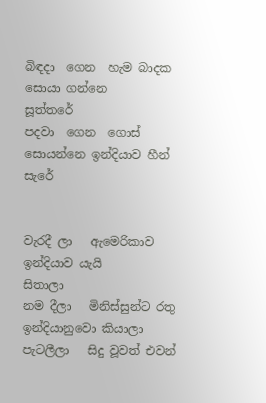බිඳදා  ගෙන  හැම බාදක සොයා ගන්නෙ          සූත්තරේ
පදවා  ගෙන  ගොස් සොයන්නෙ ඉන්දියාව හීන්    සැරේ


වැරදී ලා   ඇමෙරිකාව ඉන්දියාව යැයි       සිතාලා
නම දීලා   මිනිස්සුන්ට රතු ඉන්දියානුවො කියාලා
පැටලීලා   සිදු වූවත් එවන්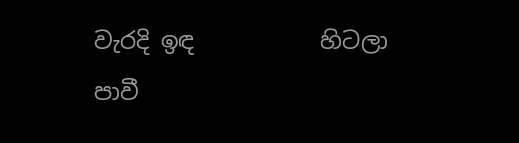වැරදි ඉඳ           හිටලා
පාවී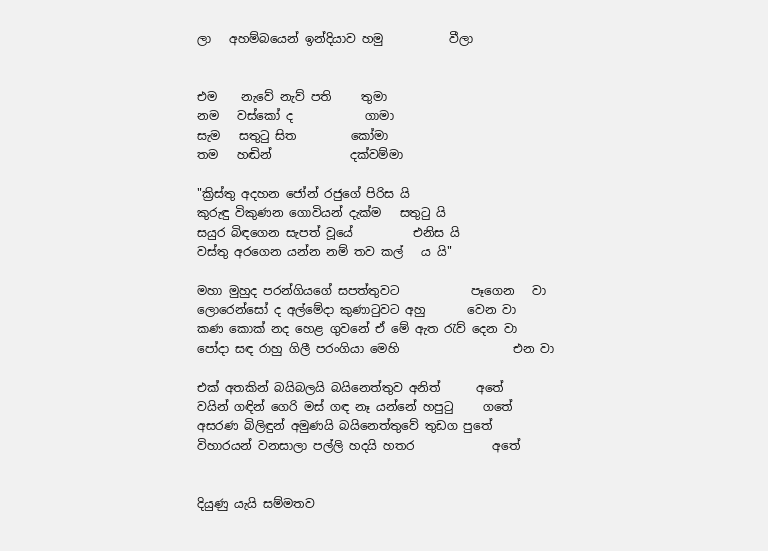ලා   අහම්බයෙන් ඉන්දියාව හමු           වීලා


එම    නැවේ නැව් පති     තුමා
නම   වස්කෝ ද            ගාමා
සැම   සතුටු සිත         කෝමා
තම   හඬින්             දක්වම්මා

"ක්‍රිස්තු අදහන ජෝන් රජුගේ පිරිස යි
කුරුඳු විකුණන ගොවියන් දැක්ම   සතුටු යි
සයුර බිඳගෙන සැපත් වූයේ          එනිස යි
වස්තු අරගෙන යන්න නම් තව කල්   ය යි"

මහා මුහුද පරන්ගියගේ සපත්තුවට            පෑගෙන   වා
ලොරෙන්සෝ ද අල්මේදා කුණාටුවට අහු       වෙන වා
කණ කොක් නද හෙළ ගුවනේ ඒ මේ ඇත රැව් දෙන වා
පෝදා සඳ රාහු ගිලී පරංගියා මෙහි                   එන වා

එක් අතකින් බයිබලයි බයිනෙත්තුව අනිත්      අතේ
වයින් ගඳින් ගෙරි මස් ගඳ නෑ යන්නේ හපුටු     ගතේ
අසරණ බිලිඳුන් අමුණයි බයිනෙත්තුවේ තුඩග පුතේ
විහාරයන් වනසාලා පල්ලි හදයි හතර             අතේ


දියුණු යැයි සම්මතව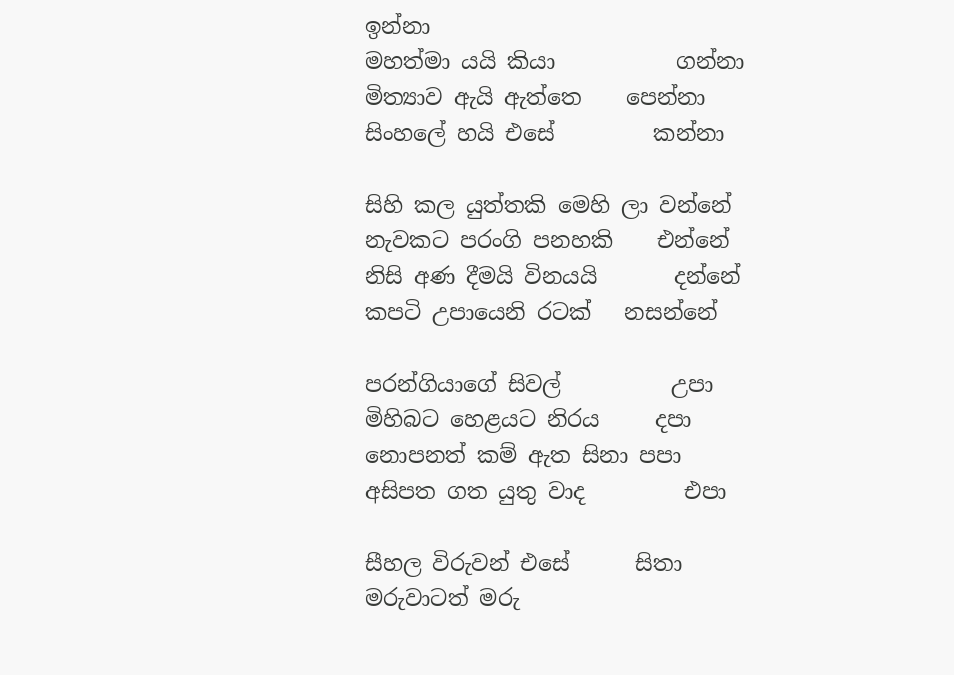ඉන්නා
මහත්මා යයි කියා           ගන්නා
මිත්‍යාව ඇයි ඇත්තෙ    පෙන්නා
සිංහලේ හයි එසේ         කන්නා

සිහි කල යුත්තකි මෙහි ලා වන්නේ
නැවකට පරංගි පනහකි    එන්නේ
නිසි අණ දීමයි විනයයි       දන්නේ
කපටි උපායෙනි රටක්   නසන්නේ

පරන්ගියාගේ සිවල්          උපා
මිහිබට හෙළයට නිරය     දපා
නොපනත් කම් ඇත සිනා පපා
අසිපත ගත යුතු වාද         එපා

සීහල විරුවන් එසේ      සිතා
මරුවාටත් මරු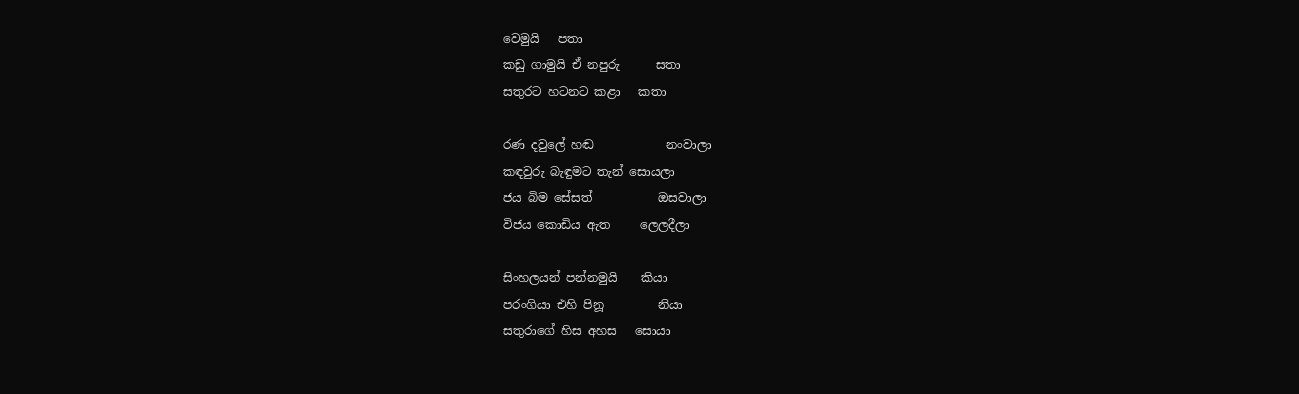වෙමුයි   පතා
කඩු ගාමුයි ඒ නපුරු      සතා
සතුරට හටනට කළා   කතා

රණ දවුලේ හඬ            නංවාලා
කඳවුරු බැඳුමට තැන් සොයලා
ජය බිම සේසත්           ඔසවාලා
විජය කොඩිය ඇත     ලෙලදීලා

සිංහලයන් පන්නමුයි    කියා
පරංගියා එහි පිනූ         නියා
සතුරාගේ හිස අහස   සොයා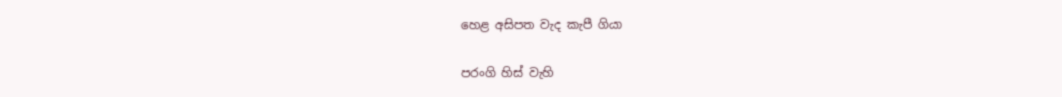හෙළ අසිපත වැද කැපී ගියා

පරංගි හිස් වැහි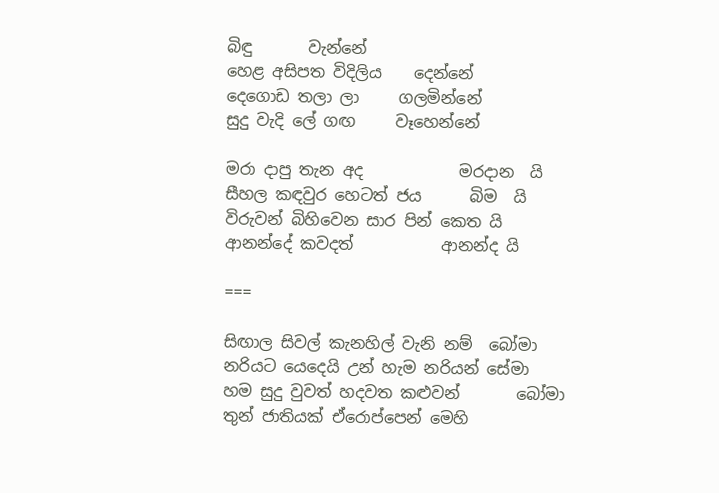බිඳු       වැන්නේ
හෙළ අසිපත විදිලිය    දෙන්නේ
දෙගොඩ තලා ලා     ගලමින්නේ
සුදු වැදි ලේ ගඟ     වෑහෙන්නේ

මරා දාපු තැන අද            මරදාන  යි
සීහල කඳවුර හෙටත් ජය      බිම  යි
විරුවන් බිහිවෙන සාර පින් කෙත යි
ආනන්දේ කවදත්           ආනන්ද යි

===

සිඟාල සිවල් කැනහිල් වැනි නම්  බෝමා
නරියට යෙදෙයි උන් හැම නරියන් සේමා
හම සුදු වුවත් හදවත කළුවන්       බෝමා
තුන් ජාතියක් ඒරොප්පෙන් මෙහි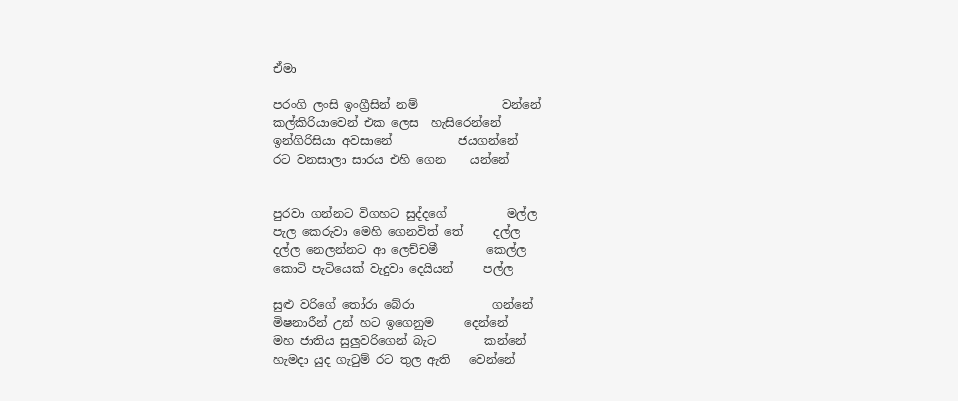ඒමා

පරංගි ලංසි ඉංග්‍රීසින් නම්              වන්නේ
කල්කිරියාවෙන් එක ලෙස  හැසිරෙන්නේ
ඉන්ගිරිසියා අවසානේ           ජයගන්නේ
රට වනසාලා සාරය එහි ගෙන    යන්නේ


පුරවා ගන්නට විගහට සුද්දගේ          මල්ල
පැල කෙරුවා මෙහි ගෙනවිත් තේ     දල්ල
දල්ල නෙලන්නට ආ ලෙච්චමී        කෙල්ල
කොටි පැටියෙක් වැදුවා දෙයියන්     පල්ල

සුළු වරිගේ තෝරා බේරා             ගන්නේ
මිෂනාරීන් උන් හට ඉගෙනුම     දෙන්නේ
මහ ජාතිය සුලුවරිගෙන් බැට        කන්නේ
හැමදා යුද ගැටුම් රට තුල ඇති   වෙන්නේ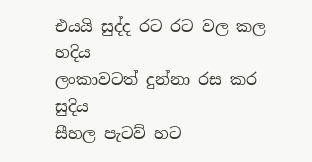එයයි සුද්ද රට රට වල කල       හදිය
ලංකාවටත් දුන්නා රස කර        සුදිය
සීහල පැටව් හට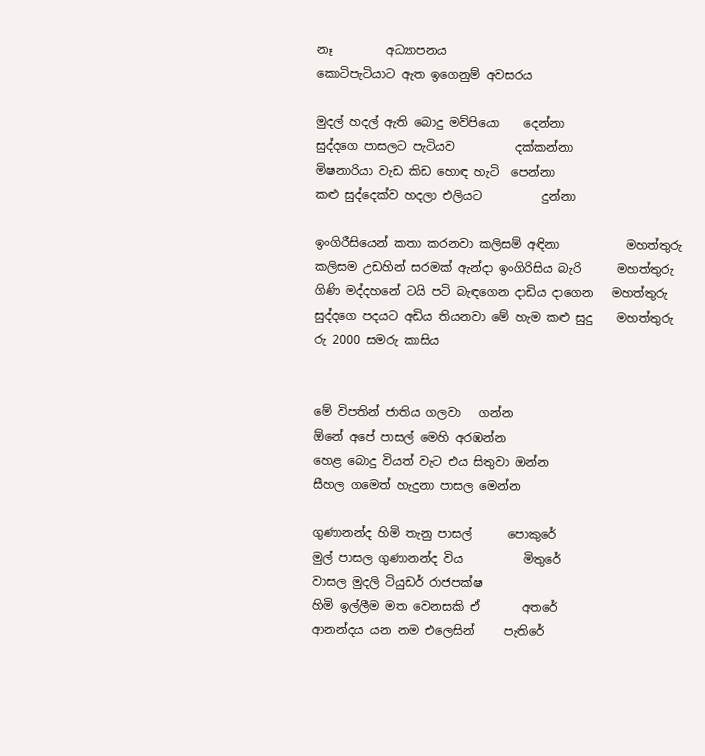නෑ         අධ්‍යාපනය
කොටිපැටියාට ඇත ඉගෙනුම් අවසරය

මුදල් හදල් ඇති බොදු මව්පියො    දෙන්නා
සුද්දගෙ පාසලට පැටියව          දක්කන්නා
මිෂනාරියා වැඩ කිඩ හොඳ හැටි  පෙන්නා
කළු සුද්දෙක්ව හදලා එලියට          දුන්නා

ඉංගිරීසියෙන් කතා කරනවා කලිසම් අඳිනා           මහත්තුරු
කලිසම උඩහින් සරමක් ඇන්දා ඉංගිරිසිය බැරි      මහත්තුරු
ගිණි මද්දහනේ ටයි පටි බැඳගෙන දාඩිය දාගෙන   මහත්තුරු
සුද්දගෙ පදයට අඩිය තියනවා මේ හැම කළු සුදු    මහත්තුරු
රු 2000 සමරු කාසිය


මේ විපතින් ජාතිය ගලවා   ගන්න
ඕනේ අපේ පාසල් මෙහි අරඹන්න
හෙළ බොදු වියත් වැට එය සිතුවා ඔන්න
සීහල ගමෙත් හැදුනා පාසල මෙන්න

ගුණානන්ද හිමි තැනු පාසල්      පොකුරේ
මුල් පාසල ගුණානන්ද විය          මිතුරේ
වාසල මුදලි ටියුඩර් රාජපක්ෂ
හිමි ඉල්ලීම මත වෙනසකි ඒ       අතරේ
ආනන්දය යන නම එලෙසින්     පැතිරේ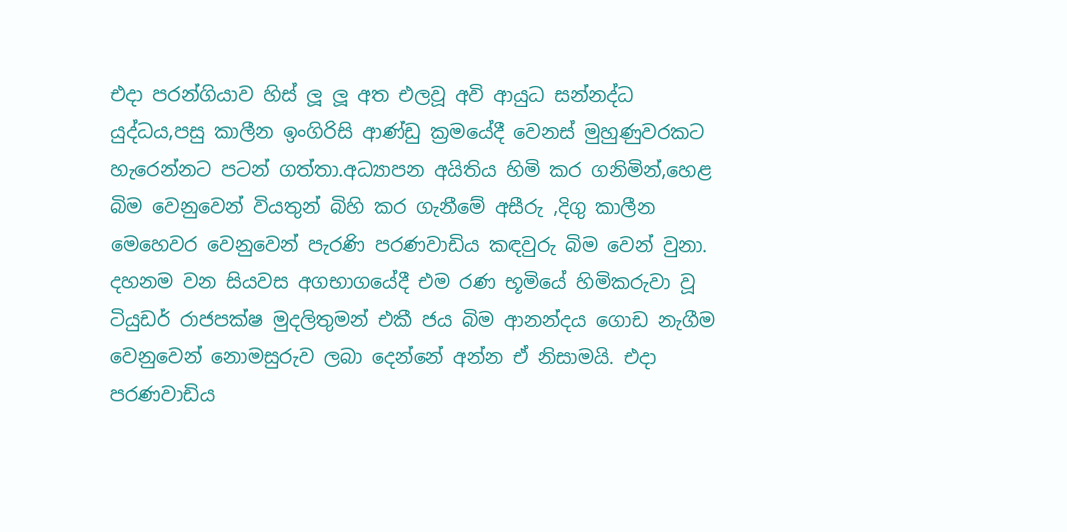එදා පරන්ගියාව හිස් ලූ ලූ අත එලවූ අවි ආයුධ සන්නද්ධ යුද්ධය,පසු කාලීන ඉංගිරිසි ආණ්ඩු ක්‍රමයේදී වෙනස් මුහුණුවරකට හැරෙන්නට පටන් ගත්තා.අධ්‍යාපන අයිතිය හිමි කර ගනිමින්,හෙළ බිම වෙනුවෙන් වියතුන් බිහි කර ගැනීමේ අසීරු ,දිගු කාලීන මෙහෙවර වෙනුවෙන් පැරණි පරණවාඩිය කඳවුරු බිම වෙන් වුනා. දහනම වන සියවස අගභාගයේදී එම රණ භූමියේ හිමිකරුවා වූ ටියුඩර් රාජපක්ෂ මුදලිතුමන් එකී ජය බිම ආනන්දය ගොඩ නැගීම වෙනුවෙන් නොමසුරුව ලබා දෙන්නේ අන්න ඒ නිසාමයි. එදා පරණවාඩිය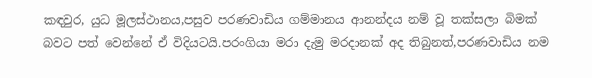කඳවුර, යුධ මූලස්ථානය,පසුව පරණවාඩිය ගම්මානය ආනන්දය නම් වූ තක්සලා බිමක් බවට පත් වෙන්නේ ඒ විදියටයි.පරංගියා මරා දැමු මරදානක් අද තිබුනත්,පරණවාඩිය නම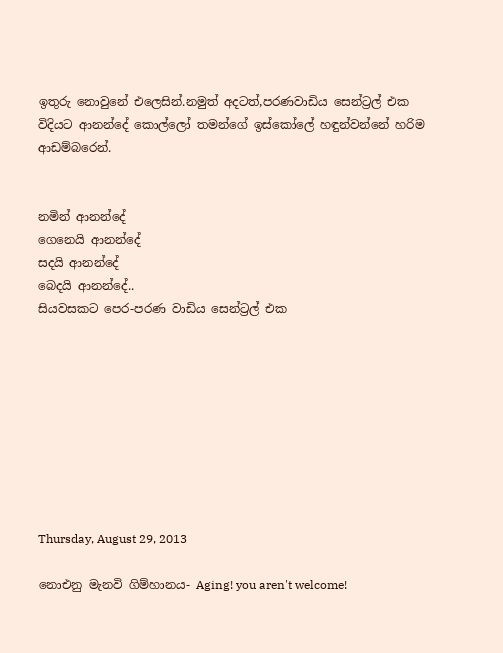ඉතුරු නොවුනේ එලෙසින්.නමුත් අදටත්,පරණවාඩිය සෙන්ට්‍රල් එක විදියට ආනන්දේ කොල්ලෝ තමන්ගේ ඉස්කෝලේ හඳුන්වන්නේ හරිම ආඩම්බරෙන්.


නමින් ආනන්දේ
ගෙනෙයි ආනන්දේ
සදයි ආනන්දේ
බෙදයි ආනන්දේ..
සියවසකට පෙර-පරණ වාඩිය සෙන්ට්‍රල් එක









Thursday, August 29, 2013

නොඑනු මැනවි ගිම්හානය- Aging! you aren't welcome!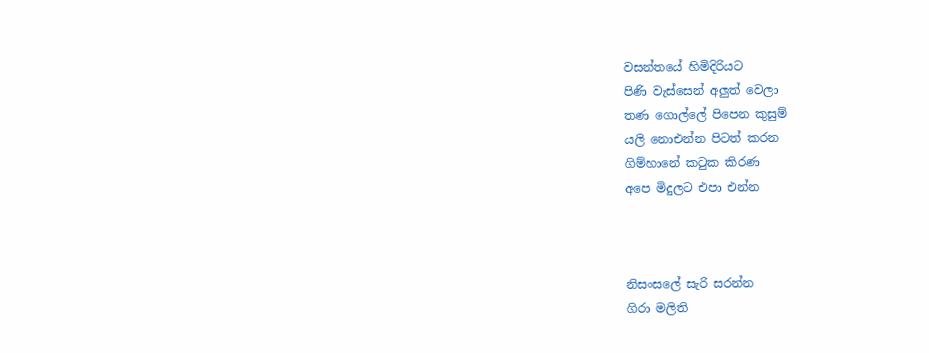වසන්තයේ හිමිදිරියට
පිණි වැස්සෙන් අලුත් වෙලා
තණ ගොල්ලේ පිපෙන කුසුම්
යලි නොඑන්න පිටත් කරන
ගිම්හානේ කටුක කිරණ
අපෙ මිදුලට එපා එන්න



නිසංසලේ සැරි සරන්න
ගිරා මලිති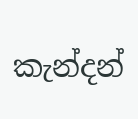කැන්දන්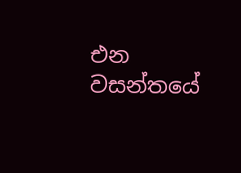එන
වසන්තයේ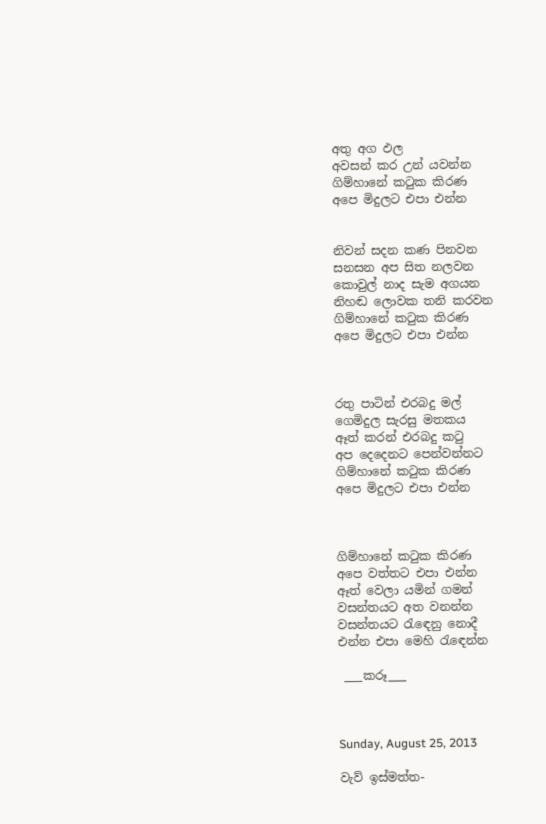අතු අග ඵල
අවසන් කර උන් යවන්න
ගිම්හානේ කටුක කිරණ
අපෙ මිදුලට එපා එන්න


නිවන් සදන කණ පිනවන
සනසන අප සිත නලවන
කොවුල් නාද සැම අගයන
නිහඬ ලොවක තනි කරවන
ගිම්හානේ කටුක කිරණ
අපෙ මිදුලට එපා එන්න



රතු පාටින් එරබදු මල්
ගෙමිදුල සැරසු මතකය
ඈත් කරන් එරබදු කටු
අප දෙදෙනට පෙන්වන්නට
ගිම්හානේ කටුක කිරණ
අපෙ මිදුලට එපා එන්න



ගිම්හානේ කටුක කිරණ
අපෙ වත්තට එපා එන්න
ඈත් වෙලා යමින් ගමන්
වසන්තයට අත වනන්න
වසන්තයට රැඳෙනු නොදී
එන්න එපා මෙහි රැඳෙන්න

 ___කරූ___



Sunday, August 25, 2013

වැව් ඉස්මත්ත-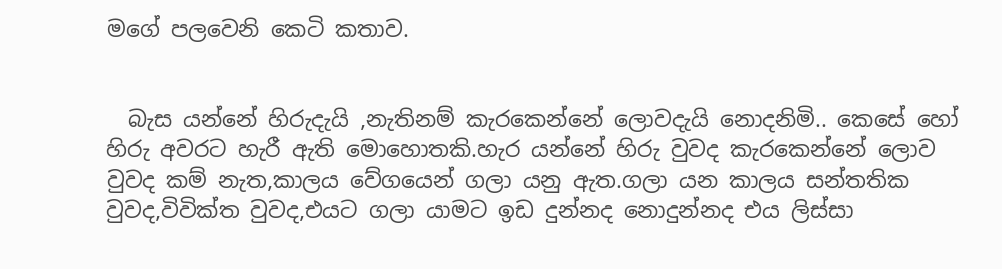මගේ පලවෙනි කෙටි කතාව.


  බැස යන්නේ හිරුදැයි ,නැතිනම් කැරකෙන්නේ ලොවදැයි නොදනිමි.. කෙසේ හෝ හිරු අවරට හැරී ඇති මොහොතකි.හැර යන්නේ හිරු වුවද කැරකෙන්නේ ලොව වුවද කම් නැත,කාලය වේගයෙන් ගලා යනු ඇත.ගලා යන කාලය සන්තතික වුවද,විවික්ත වුවද,එයට ගලා යාමට ඉඩ දුන්නද නොදුන්නද එය ලිස්සා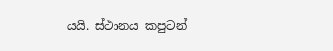යයි. ස්ථානය කපුටන්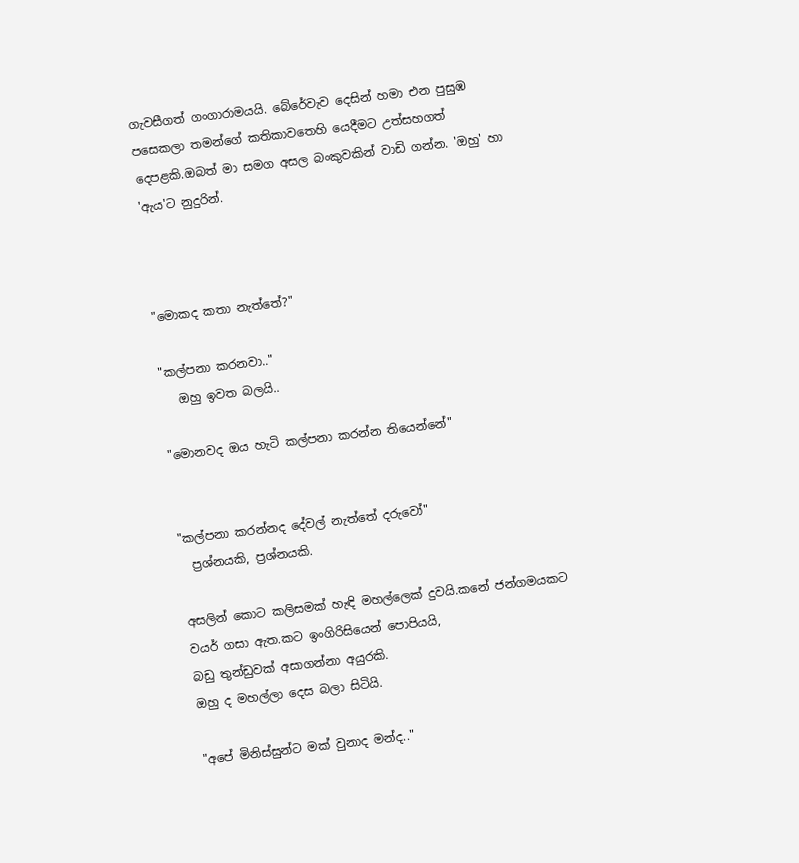ගැවසීගත් ගංගාරාමයයි. බේරේවැව දෙසින් හමා එන පුසුඹ පසෙකලා තමන්ගේ කතිකාවතෙහි යෙදීමට උත්සහගත් දෙපළකි.ඔබත් මා සමග අසල බංකුවකින් වාඩි ගන්න. 'ඔහු' හා 'ඇය'ට නුදුරින්.



"මොකද කතා නැත්තේ?"

"කල්පනා කරනවා.."
   ඔහු ඉවත බලයි..

"මොනවද ඔය හැටි කල්පනා කරන්න තියෙන්නේ"


"කල්පනා කරන්නද දේවල් නැත්තේ දරුවෝ"
  ප්‍රශ්නයකි, ප්‍රශ්නයකි.

අසලින් කොට කලිසමක් හැඳි මහල්ලෙක් දුවයි.කනේ ජන්ගමයකට වයර් ගසා ඇත.කට ඉංගිරිසියෙන් පොපියයි,
බඩු තුන්ඩුවක් අසාගන්නා අයුරකි.
ඔහු ද මහල්ලා දෙස බලා සිටියි.

"අපේ මිනිස්සුන්ට මක් වුනාද මන්ද.."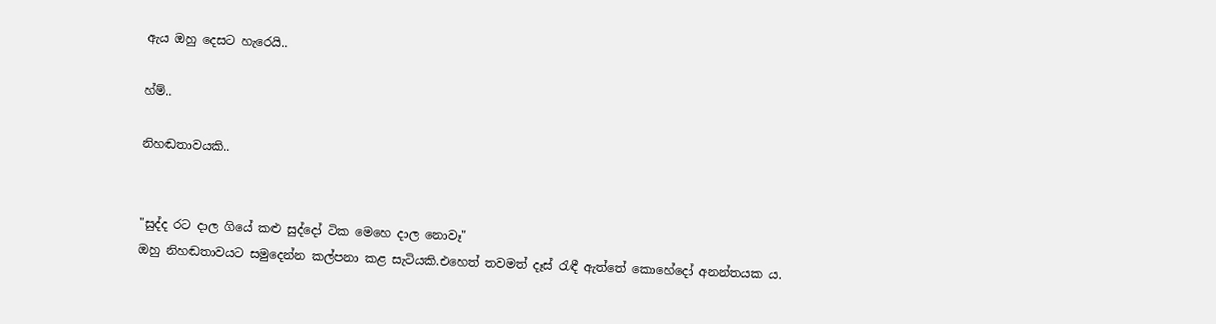ඇය ඔහු දෙසට හැරෙයි..

හ්ම්..

නිහඬතාවයකි..


"සුද්ද රට දාල ගියේ කළු සුද්දෝ ටික මෙහෙ දාල නොවෑ"
ඔහු නිහඬතාවයට සමුදෙන්න කල්පනා කළ සැටියකි.එහෙත් තවමත් දෑස් රැඳී ඇත්තේ කොහේදෝ අනන්තයක ය.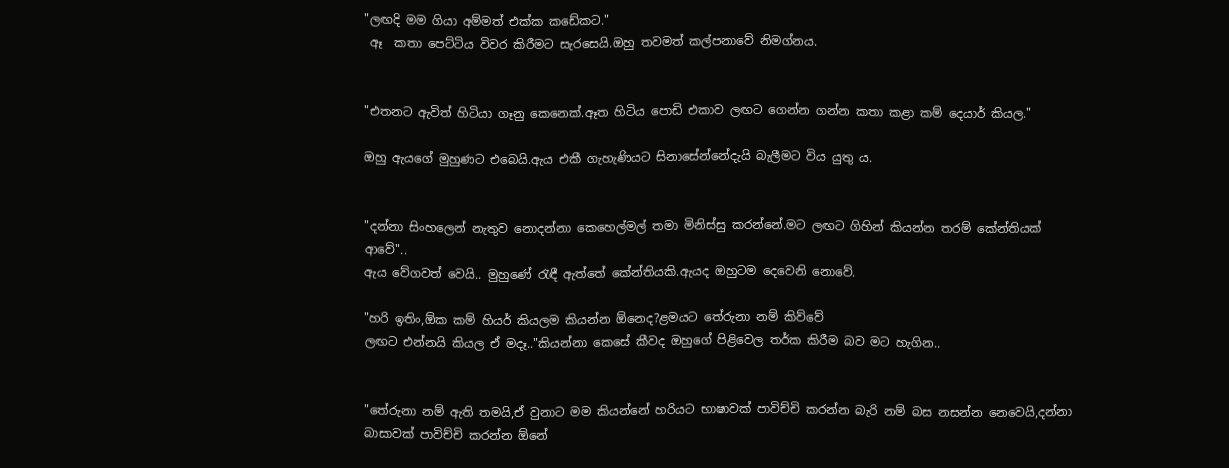"ලඟදි මම ගියා අම්මත් එක්ක කඩේකට."
 ඈ  කතා පෙට්ටිය විවර කිරීමට සැරසෙයි.ඔහු තවමත් කල්පනාවේ නිමග්නය.


"එතනට ඇවිත් හිටියා ගෑනු කෙනෙක්.ඈත හිටිය පොඩි එකාව ලඟට ගෙන්න ගන්න කතා කළා කම් දෙයාර් කියල."

ඔහු ඇයගේ මුහුණට එබෙයි.ඇය එකී ගැහැණියට සිනාසේන්නේදැයි බැලීමට විය යුතු ය.


"දන්නා සිංහලෙන් නැතුව නොදන්නා කෙහෙල්මල් තමා මිනිස්සු කරන්නේ.මට ලඟට ගිහින් කියන්න තරම් කේන්තියක් ආවේ"..
ඇය වේගවත් වෙයි.. මුහුණේ රැඳී ඇත්තේ කේන්තියකි.ඇයද ඔහුටම දෙවෙනි නොවේ.

"හරි ඉතිං,ඕක කම් හියර් කියලම කියන්න ඕනෙද?ළමයට තේරුනා නම් කිව්වේ
ලඟට එන්නයි කියල ඒ මදෑ.."කියන්නා කෙසේ කීවද ඔහුගේ පිළිවෙල තර්ක කිරීම බව මට හැගින..


"තේරුනා නම් ඇති තමයි,ඒ වුනාට මම කියන්නේ හරියට භාෂාවක් පාවිච්චි කරන්න බැරි නම් බස නසන්න නෙවෙයි,දන්නා බාසාවක් පාවිච්චි කරන්න ඕනේ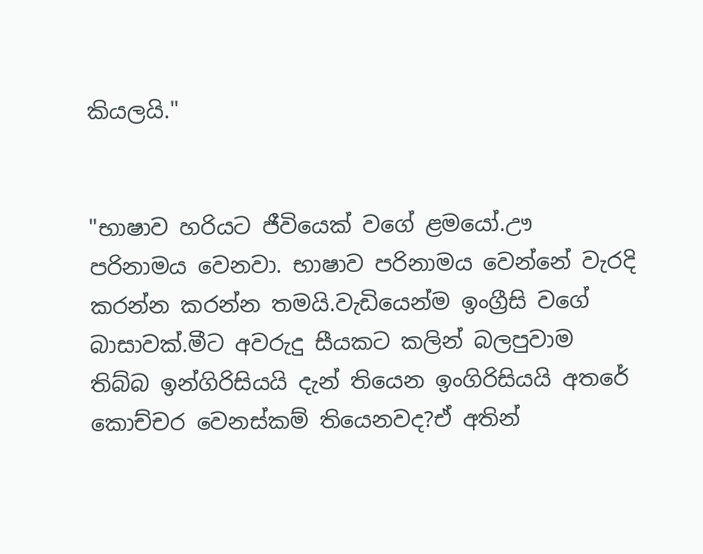කියලයි."


"භාෂාව හරියට ජීවියෙක් වගේ ළමයෝ.ඌ පරිනාමය වෙනවා. භාෂාව පරිනාමය වෙන්නේ වැරදි කරන්න කරන්න තමයි.වැඩියෙන්ම ඉංග්‍රීසි වගේ බාසාවක්.මීට අවරුදු සීයකට කලින් බලපුවාම තිබ්බ ඉන්ගිරිසියයි දැන් තියෙන ඉංගිරිසියයි අතරේ කොච්චර වෙනස්කම් තියෙනවද?ඒ අතින්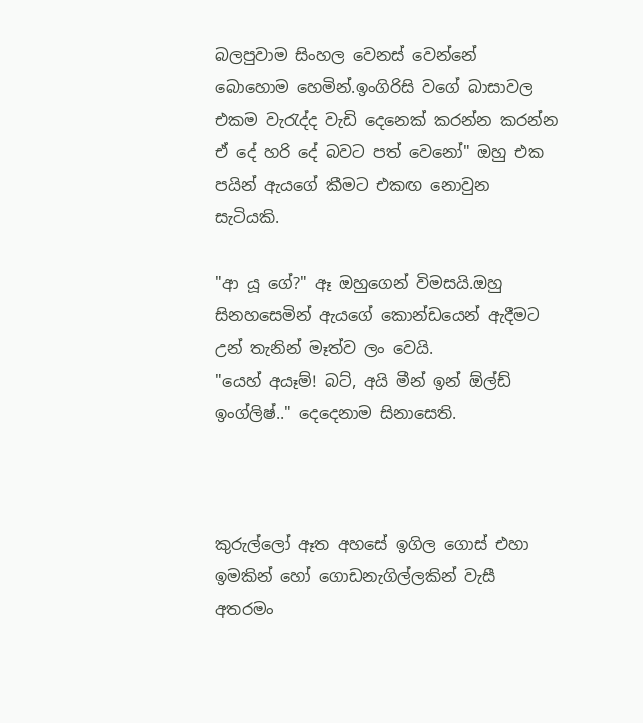බලපුවාම සිංහල වෙනස් වෙන්නේ බොහොම හෙමින්.ඉංගිරිසි වගේ බාසාවල එකම වැරැද්ද වැඩි දෙනෙක් කරන්න කරන්න ඒ දේ හරි දේ බවට පත් වෙනෝ" ඔහු එක පයින් ඇයගේ කීමට එකඟ නොවුන සැටියකි.

"ආ යූ ගේ?" ඈ ඔහුගෙන් විමසයි.ඔහු සිනහසෙමින් ඇයගේ කොන්ඩයෙන් ඇදීමට උන් තැනින් මෑත්ව ලං වෙයි.
"යෙහ් අයෑම්! බට්, අයි මීන් ඉන් ඕල්ඩ් ඉංග්ලිෂ්.." දෙදෙනාම සිනාසෙති.



කුරුල්ලෝ ඈත අහසේ ඉගිල ගොස් එහා ඉමකින් හෝ ගොඩනැගිල්ලකින් වැසී අතරමං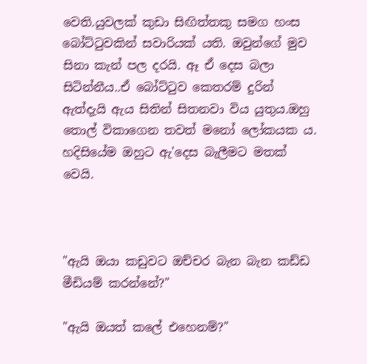වෙති.යුවලක් කුඩා සිඟිත්තකු සමග හංස බෝට්ටුවකින් සවාරියක් යති. ඔවුන්ගේ මුව සිනා කැන් පල දරයි. ඈ ඒ දෙස බලා සිටින්නීය..ඒ බෝට්ටුව කෙතරම් දුරින් ඇත්දැයි ඇය සිතින් සිතනවා විය යුතුය.ඔහු තොල් විකාගෙන තවත් මනෝ ලෝකයක ය. හදිසියේම ඔහුට ඇ'දෙස බැලීමට මතක් වෙයි.



"ඇයි ඔයා කඩුවට ඔච්චර බැන බැන කඩ්ඩ මීඩියම් කරන්නේ?"

"ඇයි ඔයත් කලේ එහෙනම්?"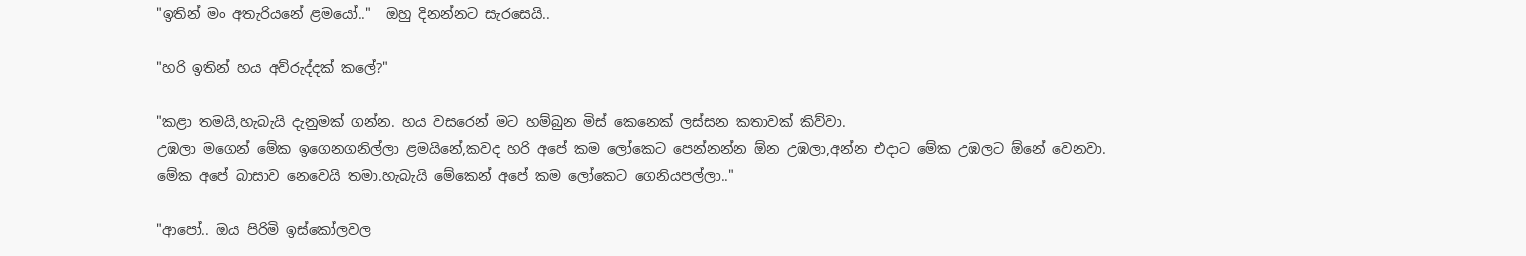"ඉතින් මං අතැරියනේ ළමයෝ.."  ඔහු දිනන්නට සැරසෙයි..

"හරි ඉතින් හය අව්රුද්දක් කලේ?"

"කළා තමයි,හැබැයි දැනුමක් ගන්න. හය වසරෙන් මට හම්බුන මිස් කෙනෙක් ලස්සන කතාවක් කිව්වා.
උඹලා මගෙන් මේක ඉගෙනගනිල්ලා ළමයිනේ,කවද හරි අපේ කම ලෝකෙට පෙන්නන්න ඕන උඹලා,අන්න එදාට මේක උඹලට ඕනේ වෙනවා.
මේක අපේ බාසාව නෙවෙයි තමා.හැබැයි මේකෙන් අපේ කම ලෝකෙට ගෙනියපල්ලා.."

"ආපෝ.. ඔය පිරිමි ඉස්කෝලවල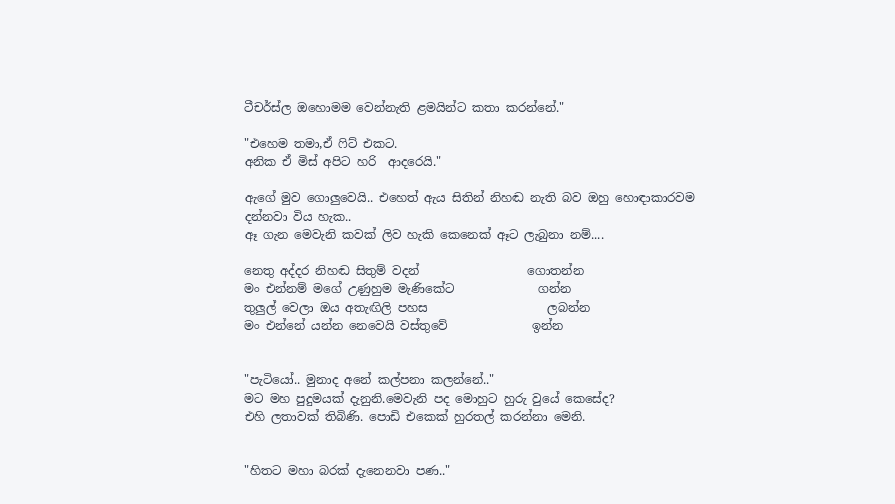ටීචර්ස්ල ඔහොමම වෙන්නැති ළමයින්ට කතා කරන්නේ."

"එහෙම තමා,ඒ ෆිට් එකට.
අනික ඒ මිස් අපිට හරි  ආදරෙයි."

ඇගේ මුව ගොලුවෙයි.. එහෙත් ඇය සිතින් නිහඬ නැති බව ඔහු හොඳාකාරවම දන්නවා විය හැක..
ඈ ගැන මෙවැනි කවක් ලිව හැකි කෙනෙක් ඈට ලැබුනා නම්....

නෙතු අද්දර නිහඬ සිතුම් වදන්                  ගොතන්න
මං එන්නම් මගේ උණුහුම මැණිකේට              ගන්න
තුලුල් වෙලා ඔය අතැඟිලි පහස                    ලබන්න
මං එන්නේ යන්න නෙවෙයි වස්තුවේ              ඉන්න


"පැටියෝ.. මුනාද අනේ කල්පනා කලන්නේ.."
මට මහ පුදුමයක් දැනුනි.මෙවැනි පද මොහුට හුරු වුයේ කෙසේද?
එහි ලතාවක් තිබිණි. පොඩි එකෙක් හුරතල් කරන්නා මෙනි.


"හිතට මහා බරක් දැනෙනවා පණ.."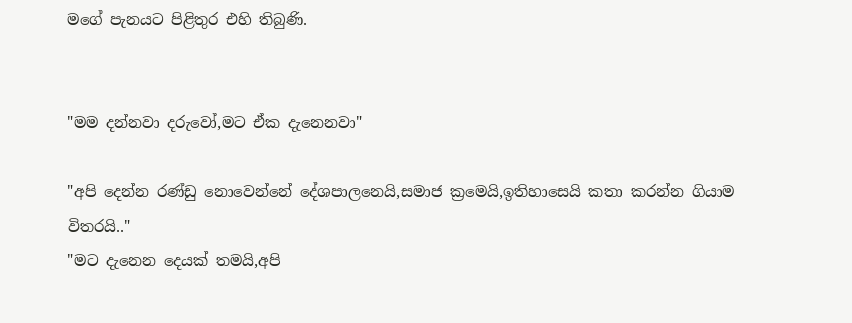මගේ පැනයට පිළිතුර එහි තිබුණි.


"මම දන්නවා දරුවෝ,මට ඒක දැනෙනවා"

"අපි දෙන්න රණ්ඩු නොවෙන්නේ දේශපාලනෙයි,සමාජ ක්‍රමෙයි,ඉතිහාසෙයි කතා කරන්න ගියාම විතරයි.."
"මට දැනෙන දෙයක් තමයි,අපි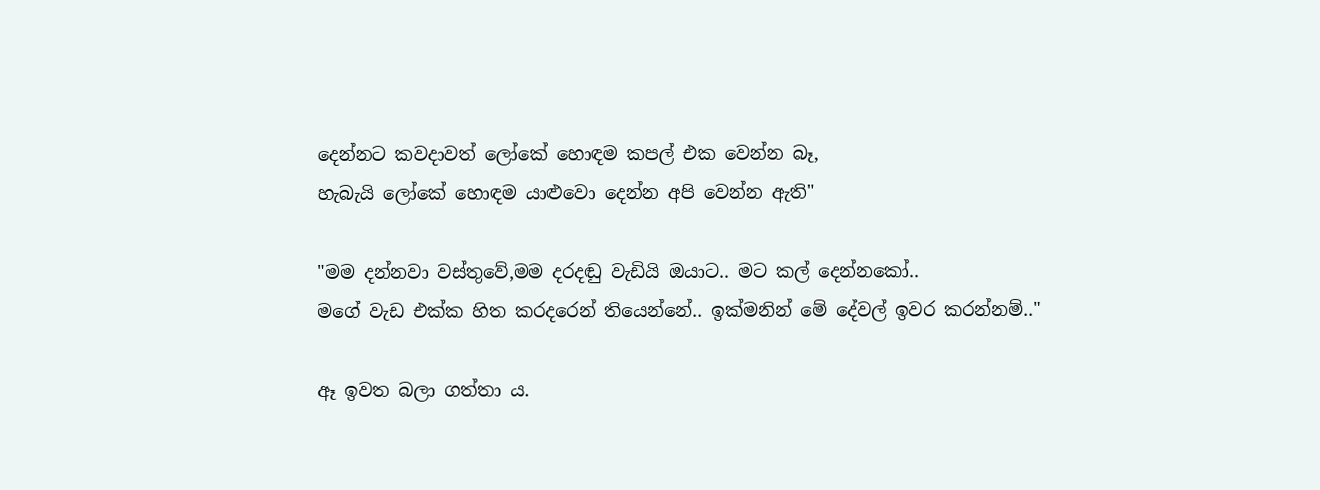දෙන්නට කවදාවත් ලෝකේ හොඳම කපල් එක වෙන්න බෑ,
හැබැයි ලෝකේ හොඳම යාළුවො දෙන්න අපි වෙන්න ඇති"

"මම දන්නවා වස්තුවේ,මම දරදඬු වැඩියි ඔයාට.. මට කල් දෙන්නකෝ..
මගේ වැඩ එක්ක හිත කරදරෙන් තියෙන්නේ.. ඉක්මනින් මේ දේවල් ඉවර කරන්නම්.."

ඈ ඉවත බලා ගත්තා ය.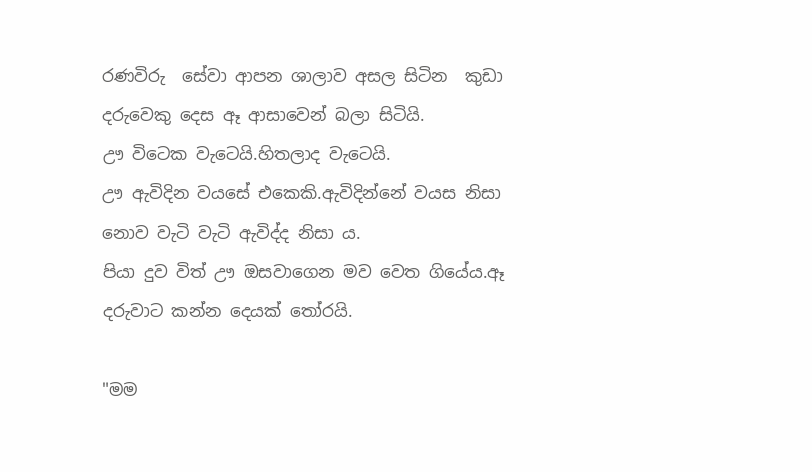රණවිරු  සේවා ආපන ශාලාව අසල සිටින  කුඩා දරුවෙකු දෙස ඈ ආසාවෙන් බලා සිටියි.
ඌ විටෙක වැටෙයි.හිතලාද වැටෙයි.
ඌ ඇවිදින වයසේ එකෙකි.ඇවිදින්නේ වයස නිසා නොව වැටි වැටි ඇවිද්ද නිසා ය.
පියා දුව විත් ඌ ඔසවාගෙන මව වෙත ගියේය.ඈ දරුවාට කන්න දෙයක් තෝරයි.

"මම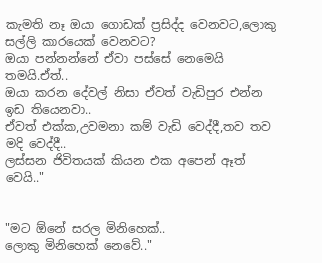කැමති නෑ ඔයා ගොඩක් ප්‍රසිද්ද වෙනවට,ලොකු සල්ලි කාරයෙක් වෙනවට?
ඔයා පන්නන්නේ ඒවා පස්සේ නෙමෙයි තමයි.ඒත්..
ඔයා කරන දේවල් නිසා ඒවත් වැඩිපුර එන්න ඉඩ තියෙනවා..
ඒවත් එක්ක,උවමනා කම් වැඩි වෙද්දී,තව තව මදි වෙද්දී..
ලස්සන ජිවිතයක් කියන එක අපෙන් ඈත් වෙයි.."


"මට ඕනේ සරල මිනිහෙක්..
ලොකු මිනිහෙක් නෙවේ.."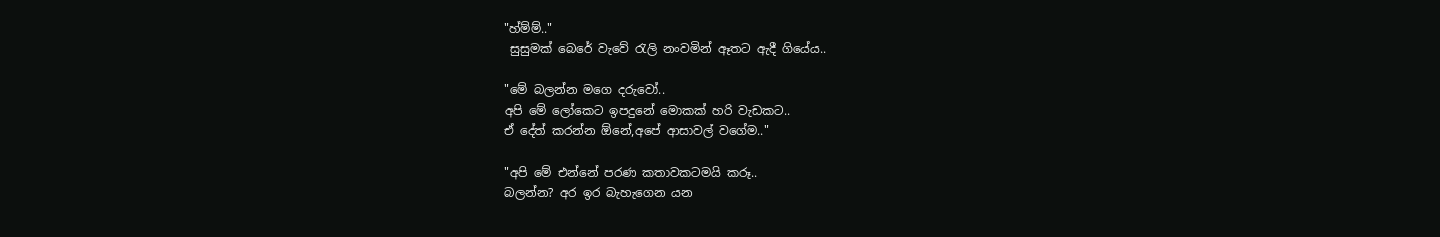"හ්ම්ම්.."
 සුසුමක් බෙරේ වැවේ රැලි නංවමින් ඈතට ඇදී ගියේය..

"මේ බලන්න මගෙ දරුවෝ..
අපි මේ ලෝකෙට ඉපදුනේ මොකක් හරි වැඩකට..
ඒ දේත් කරන්න ඕනේ,අපේ ආසාවල් වගේම.."

"අපි මේ එන්නේ පරණ කතාවකටමයි කරූ..
බලන්න? අර ඉර බැහැගෙන යන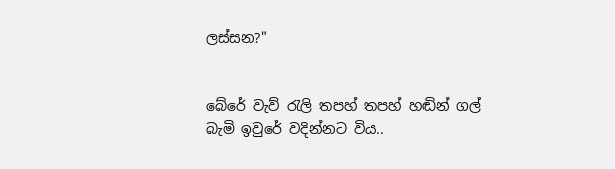ලස්සන?"


බේරේ වැව් රැලි තපහ් තපහ් හඬින් ගල් බැමි ඉවුරේ වදින්නට විය..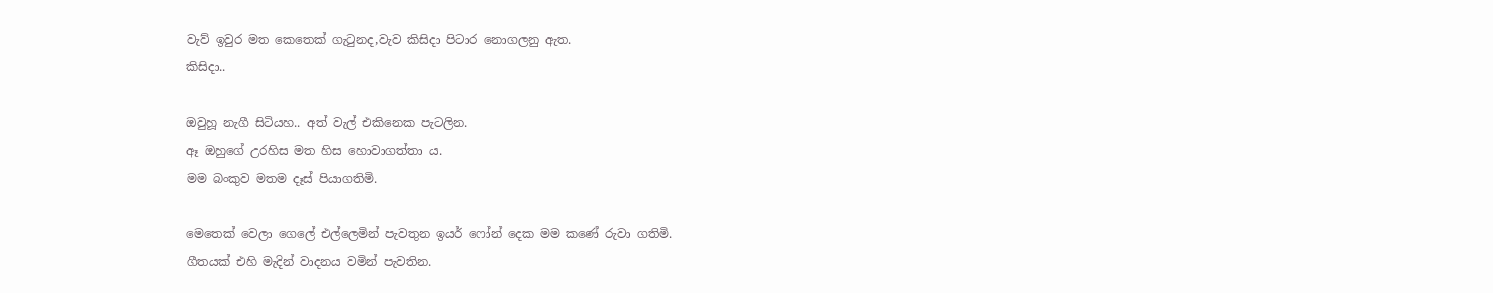වැව් ඉවුර මත කෙතෙක් ගැටුනද,වැව කිසිදා පිටාර නොගලනු ඇත.
කිසිදා..

ඔවුහූ නැගී සිටියහ.. අත් වැල් එකිනෙක පැටලින.
ඈ ඔහුගේ උරහිස මත හිස හොවාගත්තා ය.
මම බංකුව මතම දෑස් පියාගතිමි.

මෙතෙක් වෙලා ගෙලේ එල්ලෙමින් පැවතුන ඉයර් ෆෝන් දෙක මම කණේ රුවා ගතිමි.
ගීතයක් එහි මැදින් වාදනය වමින් පැවතින.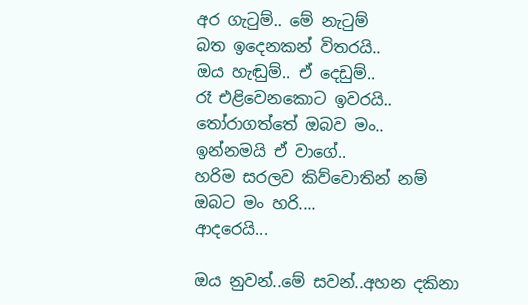අර ගැටුම්.. මේ නැටුම්
බත ඉදෙනකන් විතරයි..
ඔය හැඬුම්.. ඒ දෙඩුම්..
රෑ එළිවෙනකොට ඉවරයි..
තෝරාගත්තේ ඔබව මං..
ඉන්නමයි ඒ වාගේ..
හරිම සරලව කිව්වොතින් නම්
ඔබට මං හරි....
ආදරෙයි...

ඔය නුවන්..මේ සවන්..අහන දකිනා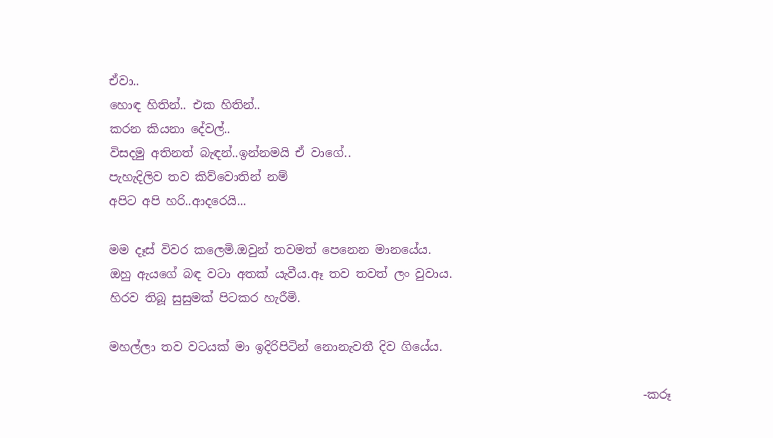ඒවා..
හොඳ හිතින්.. එක හිතින්..
කරන කියනා දේවල්..
විසදමු අතිනත් බැඳන්..ඉන්නමයි ඒ වාගේ..
පැහැදිලිව තව කිව්වොතින් නම්
අපිට අපි හරි..ආදරෙයි...

මම දෑස් විවර කලෙමි.ඔවුන් තවමත් පෙනෙන මානයේය.
ඔහු ඇයගේ බඳ වටා අතක් යැවීය.ඈ තව තවත් ලං වුවාය.
හිරව තිබූ සුසුමක් පිටකර හැරීමි.

මහල්ලා තව වටයක් මා ඉදිරිපිටින් නොනැවතී දිව ගියේය.

                                                                                         -කරූ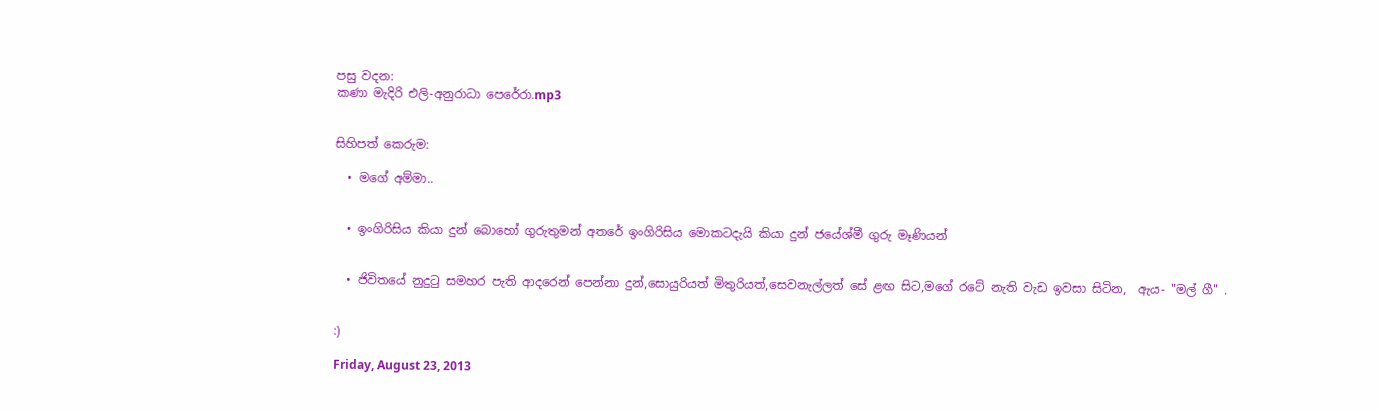පසු වදන:
කණා මැදිරි එලි-අනුරාධා පෙරේරා.mp3


සිහිපත් කෙරුම:

  • මගේ අම්මා..


  • ඉංගිරිසිය කියා දුන් බොහෝ ගුරුතුමන් අතරේ ඉංගිරිසිය මොකටදැයි කියා දුන් ජයේශ්මී ගුරු මෑණියන්


  • ජිවිතයේ නුදුටු සමහර පැති ආදරෙන් පෙන්නා දුන්,සොයුරියත් මිතුරියත්,සෙවනැල්ලත් සේ ළඟ සිට,මගේ රටේ නැති වැඩ ඉවසා සිටින,  ඇය- "මල් ගී" .


:)

Friday, August 23, 2013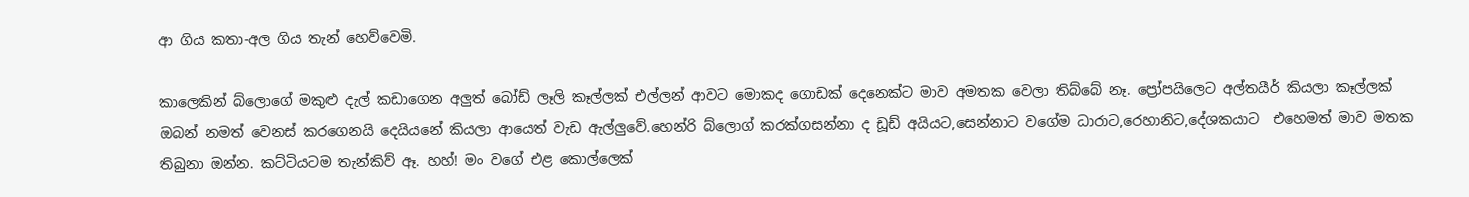ආ ගිය කතා-අල ගිය තැන් හෙව්වෙමි.

කාලෙකින් බ්ලොගේ මකුළු දැල් කඩාගෙන අලුත් බෝඩ් ලෑලි කෑල්ලක් එල්ලන් ආවට මොකද ගොඩක් දෙනෙක්ට මාව අමතක වෙලා තිබ්බේ නෑ. ප්‍රෝපයිලෙට අල්තයීර් කියලා කෑල්ලක් ඔබන් නමත් වෙනස් කරගෙනයි දෙයියනේ කියලා ආයෙත් වැඩ ඇල්ලුවේ.හෙන්රි බ්ලොග් කරක්ගසන්නා ද ඩූඩ් අයියට,සෙන්නාට වගේම ධාරාට,රෙහානිට,දේශකයාට  එහෙමත් මාව මතක තිබුනා ඔන්න. කට්ටියටම තැන්කිව් ඈ. හහ්! මං වගේ එළ කොල්ලෙක්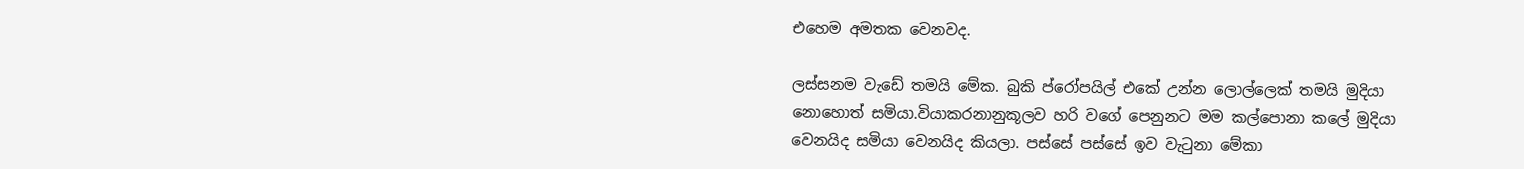එහෙම අමතක වෙනවද.

ලස්සනම වැඩේ තමයි මේක. බුකි ප්රෝපයිල් එකේ උන්න ලොල්ලෙක් තමයි මුදියා නොහොත් සමියා.වියාකරනානුකූලව හරි වගේ පෙනුනට මම කල්පොනා කලේ මුදියා වෙනයිද සමියා වෙනයිද කියලා. පස්සේ පස්සේ ඉව වැටුනා මේකා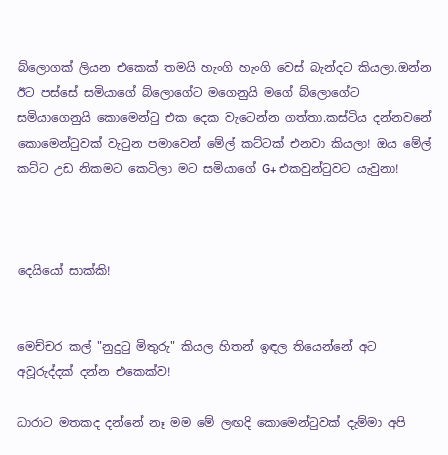බ්ලොගක් ලියන එකෙක් තමයි හැංගි හැංගි වෙස් බැන්දට කියලා.ඔන්න ඊට පස්සේ සමියාගේ බ්ලොගේට මගෙනුයි මගේ බ්ලොගේට සමියාගෙනුයි කොමෙන්ටු එක දෙක වැටෙන්න ගත්තා.කස්ටිය දන්නවනේ කොමෙන්ටුවක් වැටුන පමාවෙන් මේල් කට්ටක් එනවා කියලා! ඔය මේල් කට්ට උඩ නිකමට කෙටිලා මට සමියාගේ G+ එකවුන්ටුවට යැවුනා!



දෙයියෝ සාක්කි!


මෙච්චර කල් "නුදුටු මිතුරු" කියල හිතන් ඉඳල තියෙන්නේ අට අවූරුද්දක් දන්න එකෙක්ව!

ධාරාට මතකද දන්නේ නෑ මම මේ ලඟදි කොමෙන්ටුවක් දැම්මා අපි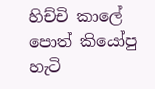හිච්චි කාලේ පොත් කියෝපු හැටි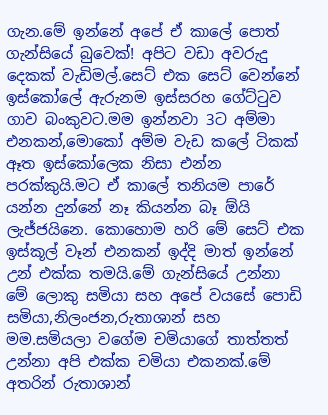ගැන.මේ ඉන්නේ අපේ ඒ කාලේ පොත් ගැන්සියේ බුවෙක්! අපිට වඩා අවරුදු දෙකක් වැඩිමල්.සෙට් එක සෙට් වෙන්නේ ඉස්කෝලේ ඇරුනම ඉස්සරහ ගේට්ටුව ගාව බංකුවට.මම ඉන්නවා 3ට අම්මා එනකන්,මොකෝ අම්ම වැඩ කලේ ටිකක් ඈත ඉස්කෝලෙක නිසා එන්න පරක්කුයි.මට ඒ කාලේ තනියම පාරේ යන්න දුන්නේ නෑ කියන්න බෑ ඕයි ලැජ්ජයිනෙ. කොහොම හරි මේ සෙට් එක ඉස්කූල් වෑන් එනකන් ඉද්දි මාත් ඉන්නේ උන් එක්ක තමයි.මේ ගැන්සියේ උන්නා මේ ලොකු සමියා සහ අපේ වයසේ පොඩි සමියා,නිලංජන,රුතාශාන් සහ මම.සමියලා වගේම චමියාගේ තාත්තත් උන්නා අපි එක්ක චමියා එකනක්.මේ අතරින් රුතාශාන්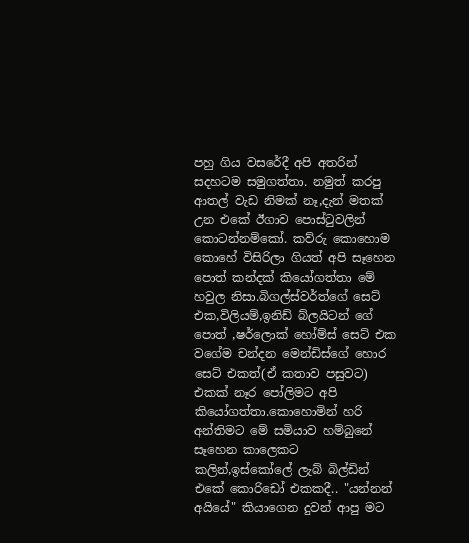පහු ගිය වසරේදී අපි අතරින් සදහටම සමුගත්තා. නමුත් කරපු ආතල් වැඩ නිමක් නෑ,දැන් මතක් උන එකේ ඊගාව පොස්ටුවලින් කොටන්නම්කෝ. කව්රු කොහොම කොහේ විසිරිලා ගියත් අපි සෑහෙන පොත් කන්දක් කියෝගත්තා මේ හවුල නිසා.බිගල්ස්වර්ත්ගේ සෙට් එක,විලියම්,ඉනිඩ් බ්ලයිටන් ගේ පොත් ,ෂර්ලොක් හෝම්ස් සෙට් එක වගේම චන්දන මෙන්ඩිස්ගේ හොර සෙට් එකත්(ඒ කතාව පසුවට) එකක් නෑර පෝලිමට අපි කියෝගත්තා.කොහොමින් හරි අන්තිමට මේ සමියාව හම්බුනේ සෑහෙන කාලෙකට කලින්,ඉස්කෝලේ ලැබ් බිල්ඩින් එකේ කොරිඩෝ එකකදී.. "යන්නන් අයියේ" කියාගෙන දුවන් ආපු මට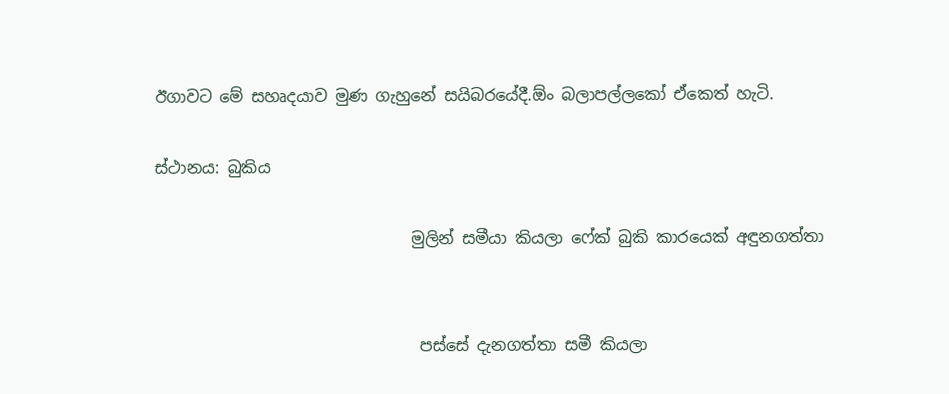ඊගාවට මේ සහෘදයාව මුණ ගැහුනේ සයිබරයේදී.ඕං බලාපල්ලකෝ ඒකෙත් හැටි.

ස්ථානය: බුකිය

                                මුලින් සමීයා කියලා ෆේක් බුකි කාරයෙක් අඳුනගත්තා


                                 පස්සේ දැනගත්තා සමී කියලා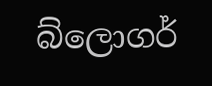බ්ලොගර්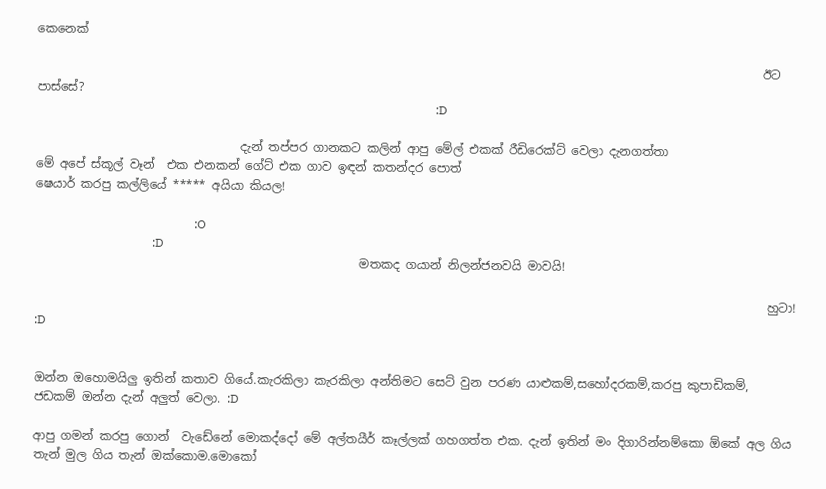කෙනෙක්

                                                                                                                         ඊට පාස්සේ?
                                                                                                                                     :D

                                  දැන් තප්පර ගානකට කලින් ආපු මේල් එකක් රීඩිරෙක්ට් වෙලා දැනගත්තා                                             මේ අපේ ස්කූල් වෑන්  එක එනකන් ගේට් එක ගාව ඉඳන් කතන්දර පොත්                                                         ෂෙයාර් කරපු කල්ලියේ ***** අයියා කියල!

                                                     :O
                                       :D
                                                      මතකද ගයාන් නිලන්ජනවයි මාවයි!

                                                                                                                          හුටා!                                                                     :D


ඔන්න ඔහොමයිලු ඉතින් කතාව ගියේ.කැරකිලා කැරකිලා අන්තිමට සෙට් වුන පරණ යාළුකම්,සහෝදරකම්,කරපු කුපාඩිකම්, ජඩකම් ඔන්න දැන් අලුත් වෙලා. :D

ආපු ගමන් කරපු ගොන්  වැඩේනේ මොකද්දෝ මේ අල්තයීර් කෑල්ලක් ගහගත්ත එක. දැන් ඉතින් මං දිගාරින්නම්කො ඕකේ අල ගිය තැන් මුල ගිය තැන් ඔක්කොම.මොකෝ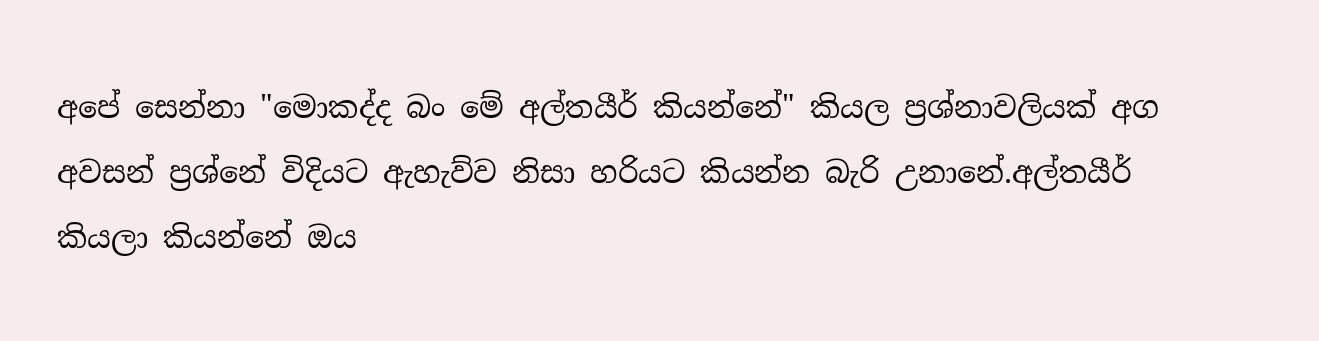අපේ සෙන්නා "මොකද්ද බං මේ අල්තයීර් කියන්නේ" කියල ප්‍රශ්නාවලියක් අග අවසන් ප්‍රශ්නේ විදියට ඇහැව්ව නිසා හරියට කියන්න බැරි උනානේ.අල්තයීර් කියලා කියන්නේ ඔය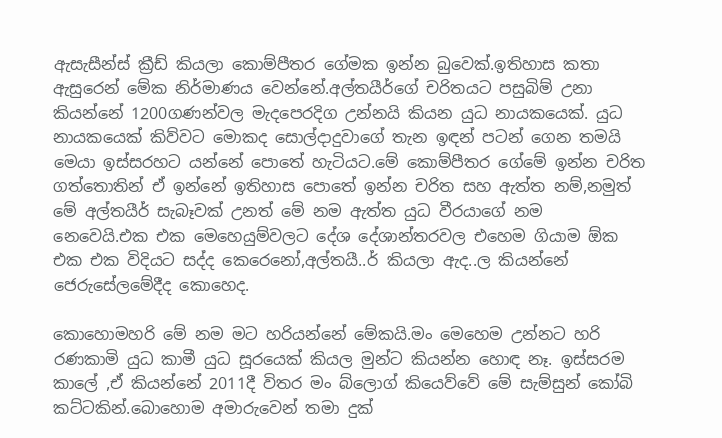ඇසැසීන්ස් ක්‍රීඩ් කියලා කොම්පීතර ගේමක ඉන්න බුවෙක්.ඉතිහාස කතා ඇසුරෙන් මේක නිර්මාණය වෙන්නේ.අල්තයීර්ගේ චරිතයට පසුබිම් උනා කියන්නේ 1200ගණන්වල මැදපෙරදිග උන්නයි කියන යුධ නායකයෙක්. යුධ නායකයෙක් කිව්වට මොකද සොල්දාදුවාගේ තැන ඉඳන් පටන් ගෙන තමයි මෙයා ඉස්සරහට යන්නේ පොතේ හැටියට.මේ කොම්පීතර ගේමේ ඉන්න චරිත ගත්තොතින් ඒ ඉන්නේ ඉතිහාස පොතේ ඉන්න චරිත සහ ඇත්ත නම්,නමුත් මේ අල්තයීර් සැබෑවක් උනත් මේ නම ඇත්ත යුධ වීරයාගේ නම නෙවෙයි.එක එක මෙහෙයුම්වලට දේශ දේශාන්තරවල එහෙම ගියාම ඕක එක එක විදියට සද්ද කෙරෙනෝ,අල්තයී..ර් කියලා ඇද..ල කියන්නේ ජෙරුසේලමේදීද කොහෙද.

කොහොමහරි මේ නම මට හරියන්නේ මේකයි.මං මෙහෙම උන්නට හරි රණකාමි යුධ කාමී යුධ සූරයෙක් කියල මුන්ට කියන්න හොඳ නෑ. ඉස්සරම කාලේ ,ඒ කියන්නේ 2011දී විතර මං බ්ලොග් කියෙව්වේ මේ සැම්සුන් කෝබි කට්ටකින්.බොහොම අමාරුවෙන් තමා දුක්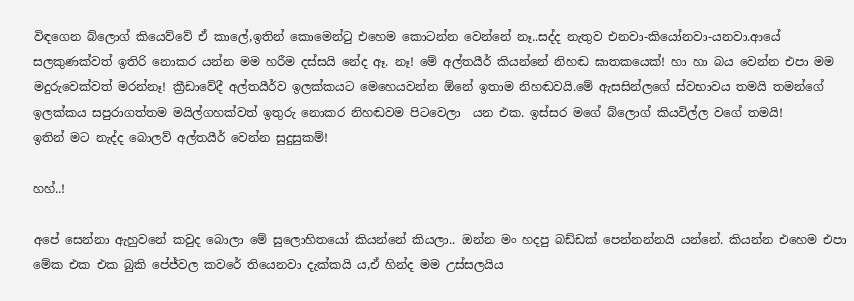විඳගෙන බ්ලොග් කියෙව්වේ ඒ කාලේ,ඉතින් කොමෙන්ටු එහෙම කොටන්න වෙන්නේ නෑ..සද්ද නැතුව එනවා-කියෝනවා-යනවා.ආයේ සලකුණක්වත් ඉතිරි නොකර යන්න මම හරීම දස්සයි නේද ඈ. නෑ! මේ අල්තයීර් කියන්නේ නිහඬ ඝාතකයෙක්! හා හා බය වෙන්න එපා මම මදුරුවෙක්වත් මරන්නෑ! ක්‍රීඩාවේදී අල්තයීර්ව ඉලක්කයට මෙහෙයවන්න ඕනේ ඉතාම නිහඬවයි.මේ ඇසසින්ලගේ ස්වභාවය තමයි තමන්ගේ ඉලක්කය සපුරාගත්තම මයිල්ගහක්වත් ඉතුරු නොකර නිහඬවම පිටවෙලා  යන එක. ඉස්සර මගේ බ්ලොග් කියවිල්ල වගේ තමයි!
ඉතින් මට නැද්ද බොලව් අල්තයීර් වෙන්න සුදුසුකම්!

හහ්..!

අපේ සෙන්නා ඇහුවනේ කවුද බොලා මේ සුලොහිතයෝ කියන්නේ කියලා.. ඔන්න මං හදපු බඩ්ඩක් පෙන්නන්නයි යන්නේ. කියන්න එහෙම එපා මේක එක එක බුකි පේජ්වල කවරේ තියෙනවා දැක්කයි ය,ඒ හින්ද මම උස්සලයිය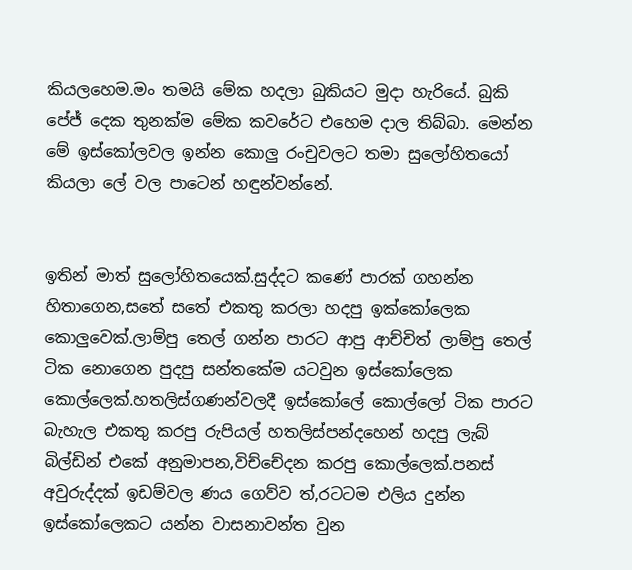කියලහෙම.මං තමයි මේක හදලා බුකියට මුදා හැරියේ. බුකි පේජ් දෙක තුනක්ම මේක කවරේට එහෙම දාල තිබ්බා. මෙන්න මේ ඉස්කෝලවල ඉන්න කොලු රංචුවලට තමා සුලෝහිතයෝ කියලා ලේ වල පාටෙන් හඳුන්වන්නේ.


ඉතින් මාත් සුලෝහිතයෙක්.සුද්දට කණේ පාරක් ගහන්න හිතාගෙන,සතේ සතේ එකතු කරලා හදපු ඉක්කෝලෙක කොලුවෙක්.ලාම්පු තෙල් ගන්න පාරට ආපු ආච්චිත් ලාම්පු තෙල් ටික නොගෙන පුදපු සන්තකේම යටවුන ඉස්කෝලෙක කොල්ලෙක්.හතලිස්ගණන්වලදී ඉස්කෝලේ කොල්ලෝ ටික පාරට බැහැල එකතු කරපු රුපියල් හතලිස්පන්දහෙන් හදපු ලැබ් බිල්ඩින් එකේ අනුමාපන,විච්චේදන කරපු කොල්ලෙක්.පනස් අවුරුද්දක් ඉඩම්වල ණය ගෙව්ව ත්,රටටම එලිය දුන්න ඉස්කෝලෙකට යන්න වාසනාවන්ත වුන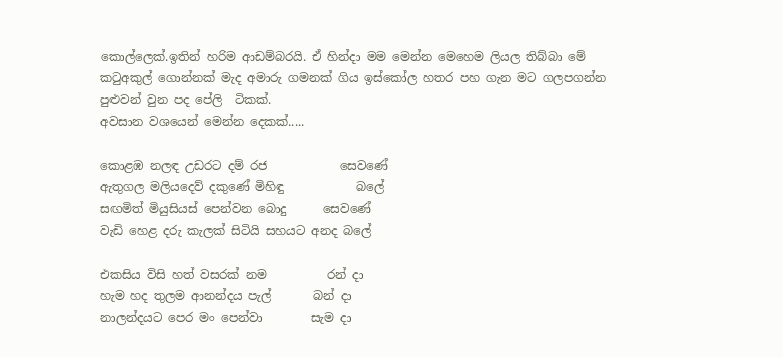කොල්ලෙක්.ඉතින් හරිම ආඩම්බරයි. ඒ හින්දා මම මෙන්න මෙහෙම ලියල තිබ්බා මේ කටුඅකුල් ගොන්නක් මැද අමාරු ගමනක් ගිය ඉස්කෝල හතර පහ ගැන මට ගලපගන්න පුළුවන් වුන පද පේලි  ටිකක්.
අවසාන වශයෙන් මෙන්න දෙකක්.....

කොළඹ නලඳ උඩරට දම් රජ            සෙවණේ
ඇතුගල මලියදෙව් දකුණේ මිහිඳු            බලේ
සඟමිත් මියුසියස් පෙන්වන බොදු      සෙවණේ
වැඩි හෙළ දරු කැලක් සිටියි සහයට අනද බලේ

එකසිය විසි හත් වසරක් නම          රන් දා
හැම හද තුලම ආනන්දය පැල්       බන් දා
නාලන්දයට පෙර මං පෙන්වා        සැම දා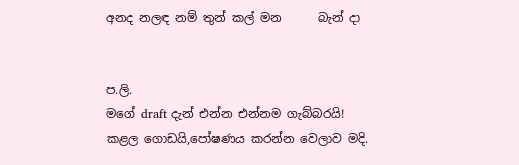අනද නලඳ නම් තුන් කල් මන      බැන් දා


ප.ලි.
මගේ draft දැන් එන්න එන්නම ගැබ්බරයි! කළල ගොඩයි,පෝෂණය කරන්න වෙලාව මදි.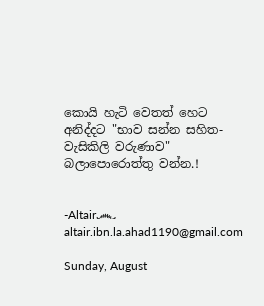කොයි හැටි වෙතත් හෙට අනිද්දට "භාව සන්න සහිත-වැසිකිලි වරුණාව" බලාපොරොත්තු වන්න.!


-Altair෴
altair.ibn.la.ahad1190@gmail.com

Sunday, August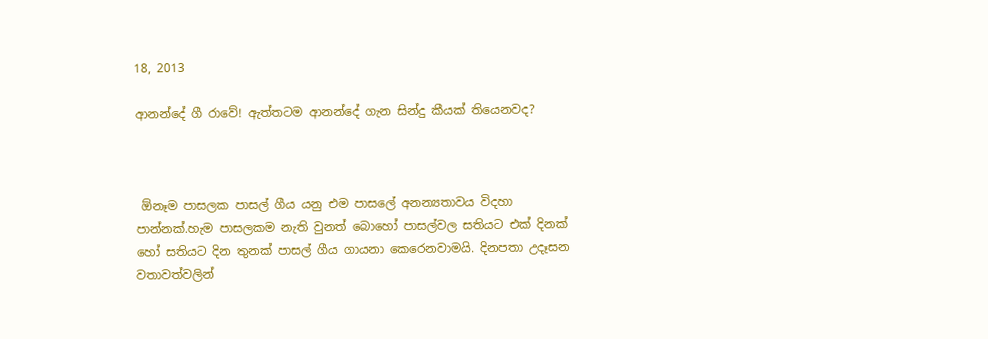18, 2013

ආනන්දේ ගී රාවේ! ඇත්තටම ආනන්දේ ගැන සින්දු කීයක් තියෙනවද?



 ඕනෑම පාසලක පාසල් ගීය යනු එම පාසලේ අනන්‍යතාවය විදහා පාන්නක්.හැම පාසලකම නැති වුනත් බොහෝ පාසල්වල සතියට එක් දිනක් හෝ සතියට දින තුනක් පාසල් ගීය ගායනා කෙරෙනවාමයි. දිනපතා උදෑසන වතාවත්වලින්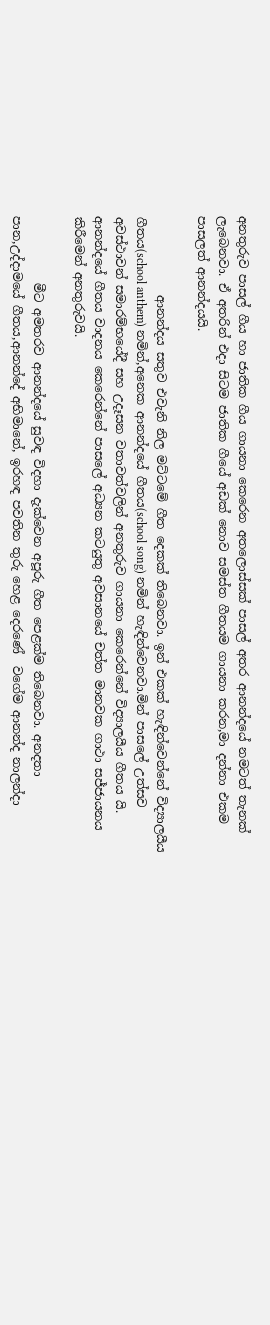අනතුරුව පාසල් ගීය හා ජාතික ගීය ගායනා කෙරෙන අතලොස්සක් පාසල් අතර ආනන්දයේ නමටත් තැනක් ලැබෙනවා. ඒ අතරින් එදා සිටම ජාතික ගීයේ අඩක් නොව සමස්ත ගීතයම ගායනා කරන,මා දන්නා එකම පාසලත් ආනන්දයයි.

             ආනන්දය සතුව එවැනි නිල මට්ටමේ ගීත දෙකක් තිබෙනවා. ඉන් එකක් හැඳින්වෙන්නේ විද්‍යාලයීය ගීතය(school anthem) නමින්,අනෙක ආනන්දයේ ගීතය(school song) නමින් හැඳින්වෙනවා.මින් පාසලේ උත්සව අවස්ථාවන් සමාරම්භයේදී සහ උදෑසන වතාවත්වලින් අනතුරුව ගායනා කෙරෙන්නේ විද්‍යාලයීය ගීතය යි. ආනන්දයේ ගීතය වාදනය කෙරෙන්නේ පාසලේ අධ්‍යන කටයුතු අවසානයේ චත්ත මානවක ගාථා සජ්ජායනය කිරීමෙන් අනතුරුවයි.

           මීට අමතරව ආනන්දයේ සුවඳ විදහා දැක්වෙන අපූරු ගීත පෙළක්ම තිබෙනවා. අනදතා පාන,උද්දාමයේ ගීතය,ආනන්දේ අභිමානේ, ඉරහඳ පවතින තුරු හෙළ දෙරණේ  වගේම ආනන්ද නාලන්දා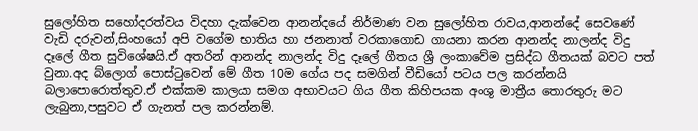සුලෝහිත සහෝදරත්වය විදහා දැක්වෙන ආනන්දයේ නිර්මාණ වන සුලෝහිත රාවය,ආනන්දේ සෙවණේ වැඩි දරුවන්,සිංහයෝ අපි වගේම භාතිය හා ජනනාත් වරකාගොඩ ගායනා කරන ආනන්ද නාලන්ද විදු දෑලේ ගීත සුවිශේෂයි.ඒ අතරින් ආනන්ද නාලන්ද විදු දෑලේ ගීතය ශ්‍රී ලංකාවේම ප්‍රසිද්ධ ගීතයක් බවට පත් වුනා.අද බ්ලොග් පොස්ටුවෙන් මේ ගීත 10ම ගේය පද සමගින් වීඩියෝ පටය පල කරන්නයි බලාපොරොත්තුව.ඒ එක්කම කාලයා සමග අභාවයට ගිය ගීත කිහිපයක අංශු මාත්‍රීය තොරතුරු මට ලැබුනා,පසුවට ඒ ගැනත් පල කරන්නම්.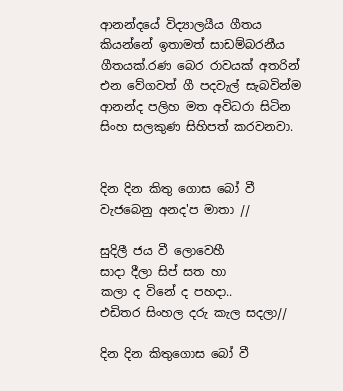ආනන්දයේ විද්‍යාලයීය ගීතය කියන්නේ ඉතාමත් සාඩම්බරනීය ගීතයක්.රණ බෙර රාවයක් අතරින් එන වේගවත් ගී පදවැල් සැබවින්ම ආනන්ද පලිහ මත අවිධරා සිටින සිංහ සලකුණ සිහිපත් කරවනවා.


දින දින කිතු ගොස බෝ වී
වැජබෙනු අනද'ප මාතා //

සුදිලී ජය වී ලොවෙහී
සාදා දීලා සිප් සත හා
කලා ද විනේ ද පහදා..
එඩිතර සිංහල දරු කැල සදලා//

දින දින කිතුගොස බෝ වී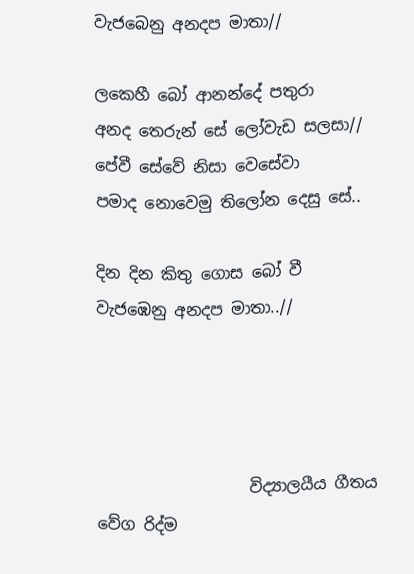වැජබෙනු අනදප මාතා//

ලකෙහී බෝ ආනන්දේ පතුරා
අනද තෙරුන් සේ ලෝවැඩ සලසා//
පේවී සේවේ නිසා වෙසේවා
පමාද නොවෙමු තිලෝන දෙසු සේ..

දින දින කිතු ගොස බෝ වී
වැජඹෙනු අනදප මාතා..//




                   විද්‍යාලයීය ගීතය වේග රිද්ම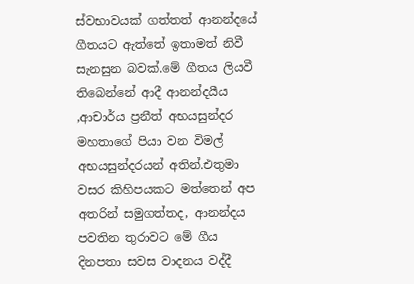ස්වභාවයක් ගත්තත් ආනන්දයේ ගීතයට ඇත්තේ ඉතාමත් නිවී සැනසුන බවක්.මේ ගීතය ලියවී තිබෙන්නේ ආදී ආනන්දයීය ,ආචාර්ය ප්‍රනීත් අභයසුන්දර මහතාගේ පියා වන විමල් අභයසුන්දරයන් අතින්.එතුමා වසර කිහිපයකට මත්තෙන් අප අතරින් සමුගත්තද, ආනන්දය පවතින තුරාවට මේ ගීය දිනපතා සවස වාදනය වද්දී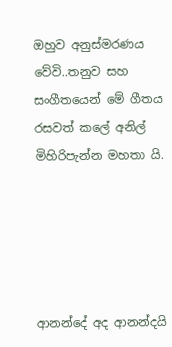ඔහුව අනුස්මරණය වේවි..තනුව සහ සංගීතයෙන් මේ ගීතය රසවත් කලේ අනිල් මිහිරිපැන්න මහතා යි.





ආනන්දේ අද ආනන්දයි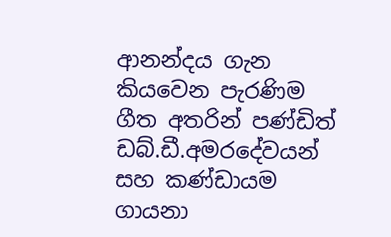ආනන්දය ගැන කියවෙන පැරණිම ගීත අතරින් පණ්ඩිත් ඩබ්.ඩී.අමරදේවයන් සහ කණ්ඩායම ගායනා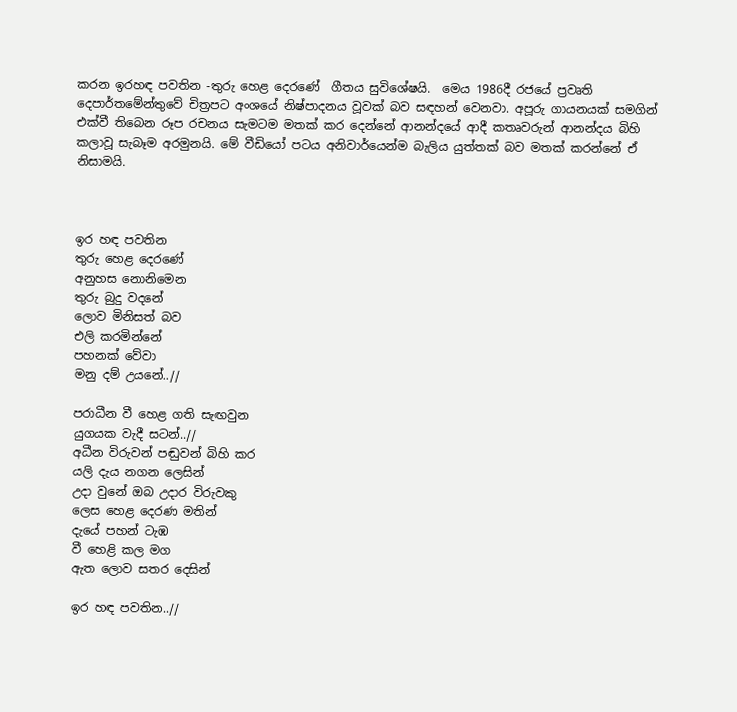කරන ඉරහඳ පවතින -තුරු හෙළ දෙරණේ  ගීතය සුවිශේෂයි.  මෙය 1986දී රජයේ ප්‍රවෘති දෙපාර්තමේන්තුවේ චිත්‍රපට අංශයේ නිෂ්පාදනය වූවක් බව සඳහන් වෙනවා. අපූරු ගායනයක් සමගින් එක්වී තිබෙන රූප රචනය සැමටම මතක් කර දෙන්නේ ආනන්දයේ ආදී කතෘවරුන් ආනන්දය බිහි කලාවූ සැබෑම අරමුනයි. මේ වීඩියෝ පටය අනිවාර්යෙන්ම බැලිය යුත්තක් බව මතක් කරන්නේ ඒ නිසාමයි.



ඉර හඳ පවතින
තුරු හෙළ දෙරණේ
අනුහස නොනිමෙන
තුරු බුදු වදනේ
ලොව මිනිසත් බව
එලි කරමින්නේ
පහනක් වේවා
මනු දම් උයනේ..//

පරාධීන වී හෙළ ගති සැඟවුන
යුගයක වැදී සටන්..//
අධීන විරුවන් පඬුවන් බිහි කර
යලි දැය නගන ලෙසින්
උදා වුනේ ඔබ උදාර විරුවකු
ලෙස හෙළ දෙරණ මතින්
දැයේ පහන් ටැඹ
වී හෙළි කල මග
ඇත ලොව සතර දෙසින්

ඉර හඳ පවතින..//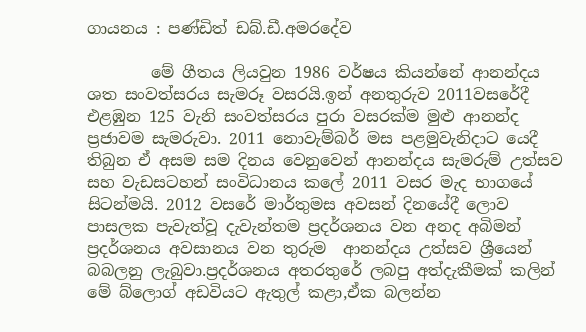ගායනය : පණ්ඩිත් ඩබ්.ඩී.අමරදේව

        මේ ගීතය ලියවුන 1986 වර්ෂය කියන්නේ ආනන්දය ශත සංවත්සරය සැමරූ වසරයි.ඉන් අනතුරුව 2011වසරේදී එළඹුන 125 වැනි සංවත්සරය පුරා වසරක්ම මුළු ආනන්ද ප්‍රජාවම සැමරුවා. 2011 නොවැම්බර් මස පළමුවැනිදාට යෙදී තිබුන ඒ අසම සම දිනය වෙනුවෙන් ආනන්දය සැමරුම් උත්සව සහ වැඩසටහන් සංවිධානය කලේ 2011 වසර මැද භාගයේ සිටන්මයි. 2012 වසරේ මාර්තුමස අවසන් දිනයේදී ලොව පාසලක පැවැත්වූ දැවැන්තම ප්‍රදර්ශනය වන අනද අබිමන් ප්‍රදර්ශනය අවසානය වන තුරුම  ආනන්දය උත්සව ශ්‍රීයෙන් බබලනු ලැබුවා.ප්‍රදර්ශනය අතරතුරේ ලබපු අත්දැකීමක් කලින් මේ බ්ලොග් අඩවියට ඇතුල් කළා,ඒක බලන්න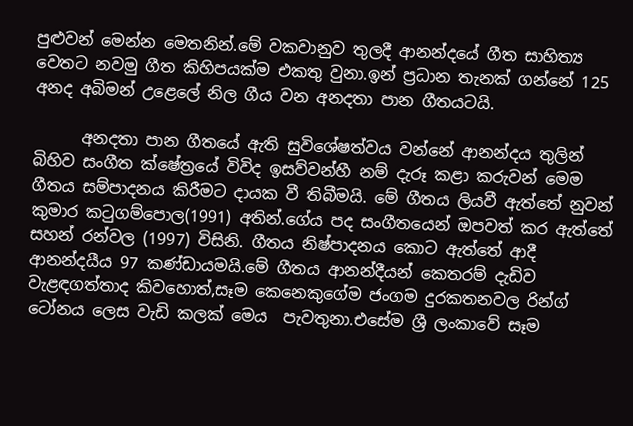පුළුවන් මෙන්න මෙතනින්.මේ වකවානුව තුලදී ආනන්දයේ ගීත සාහිත්‍ය වෙතට නවමු ගීත කිහිපයක්ම එකතු වුනා.ඉන් ප්‍රධාන තැනක් ගන්නේ 125 අනද අබිමන් උළෙලේ නිල ගීය වන අනදතා පාන ගීතයටයි.

      අනදතා පාන ගීතයේ ඇති සුවිශේෂත්වය වන්නේ ආනන්දය තුලින් බිහිව සංගීත ක්ෂේත්‍රයේ විවිද ඉසව්වන්හී නම් දැරූ කළා කරුවන් මෙම ගීතය සම්පාදනය කිරීමට දායක වී තිබීමයි. මේ ගීතය ලියවී ඇත්තේ නුවන් කුමාර කටුගම්පොල(1991) අතින්.ගේය පද සංගීතයෙන් ඔපවත් කර ඇත්තේ සහන් රන්වල (1997) විසිනි. ගීතය නිෂ්පාදනය කොට ඇත්තේ ආදී ආනන්දයීය 97 කණ්ඩායමයි.මේ ගීතය ආනන්දීයන් කෙතරම් දැඩිව වැළඳගත්තාද කිවහොත්,සෑම කෙනෙකුගේම ජංගම දුරකතනවල රින්ග් ටෝනය ලෙස වැඩි කලක් මෙය  පැවතුනා.එසේම ශ්‍රී ලංකාවේ සෑම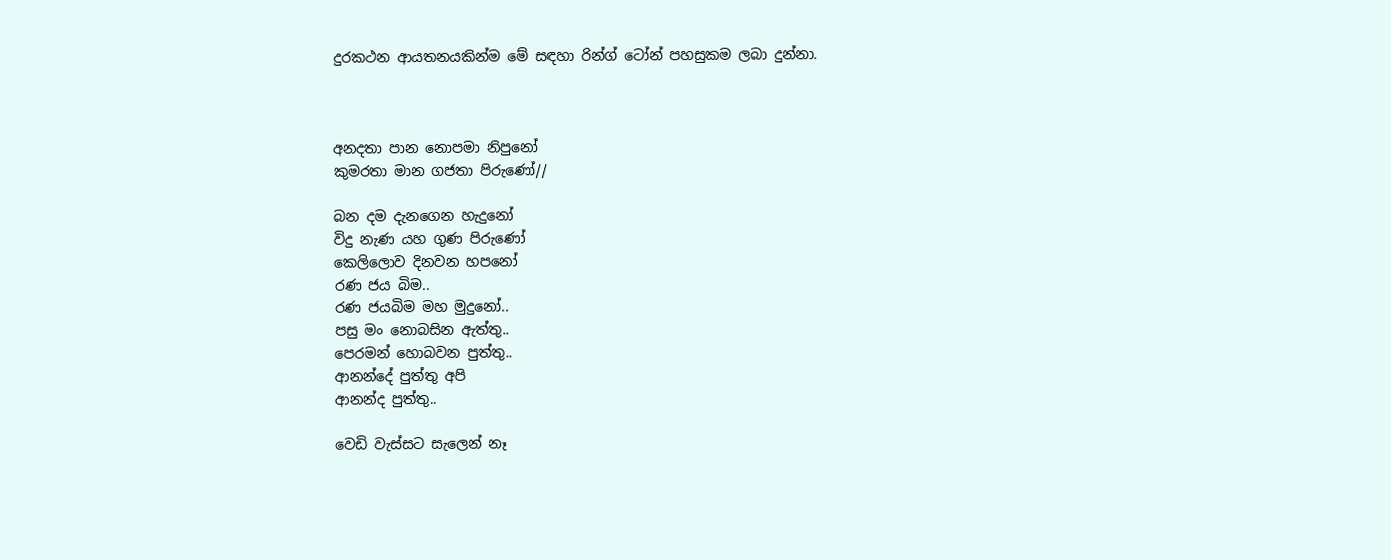දුරකථන ආයතනයකින්ම මේ සඳහා රින්ග් ටෝන් පහසුකම ලබා දුන්නා.



අනදතා පාන නොපමා නිපුනෝ
කුමරතා මාන ගජතා පිරුණෝ//

බන දම දැනගෙන හැදුනෝ
විදු නැණ යහ ගුණ පිරුණෝ
කෙලිලොව දිනවන හපනෝ
රණ ජය බිම..
රණ ජයබිම මහ මුදුනෝ..
පසු මං නොබසින ඇත්තු..
පෙරමන් හොබවන පුත්තු..
ආනන්දේ පුත්තු අපි
ආනන්ද පුත්තු..

වෙඩි වැස්සට සැලෙන් නෑ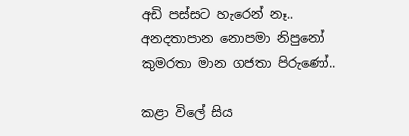අඩි පස්සට හැරෙන් නෑ..
අනදතාපාන නොපමා නිපුනෝ
කුමරතා මාන ගජතා පිරුණෝ..

කළා විලේ සිය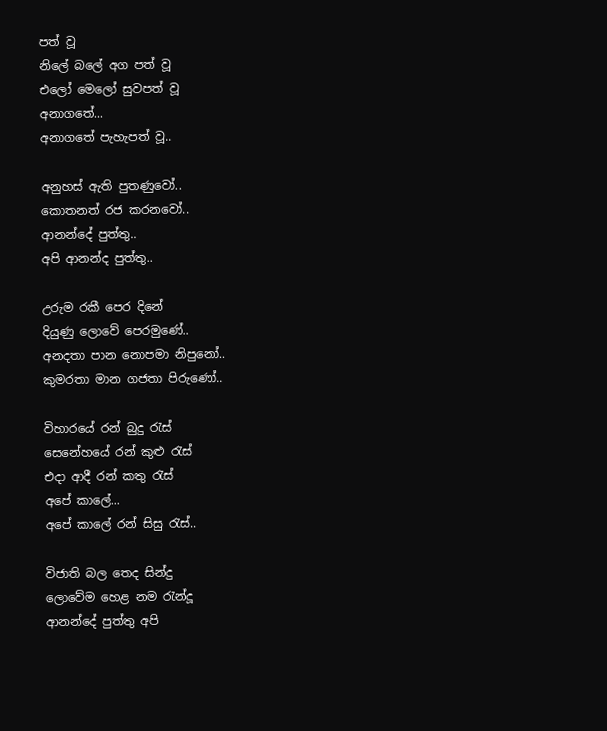පත් වූ
නිලේ බලේ අග පත් වූ
එලෝ මෙලෝ සුවපත් වූ
අනාගතේ...
අනාගතේ පැහැපත් වූ..

අනුහස් ඇති පුතණුවෝ..
කොතනත් රජ කරනවෝ..
ආනන්දේ පුත්තු..
අපි ආනන්ද පුත්තු..

උරුම රකී පෙර දිනේ
දියුණු ලොවේ පෙරමුණේ..
අනදතා පාන නොපමා නිපුනෝ..
කුමරතා මාන ගජතා පිරුණෝ..

විහාරයේ රන් බුදු රැස්
සෙනේහයේ රන් කුළු රැස්
එදා ආදී රන් කතු රැස්
අපේ කාලේ...
අපේ කාලේ රන් සිසු රැස්..

විජාති බල තෙද සින්දු
ලොවේම හෙළ නම රැන්දූ
ආනන්දේ පුත්තු අපි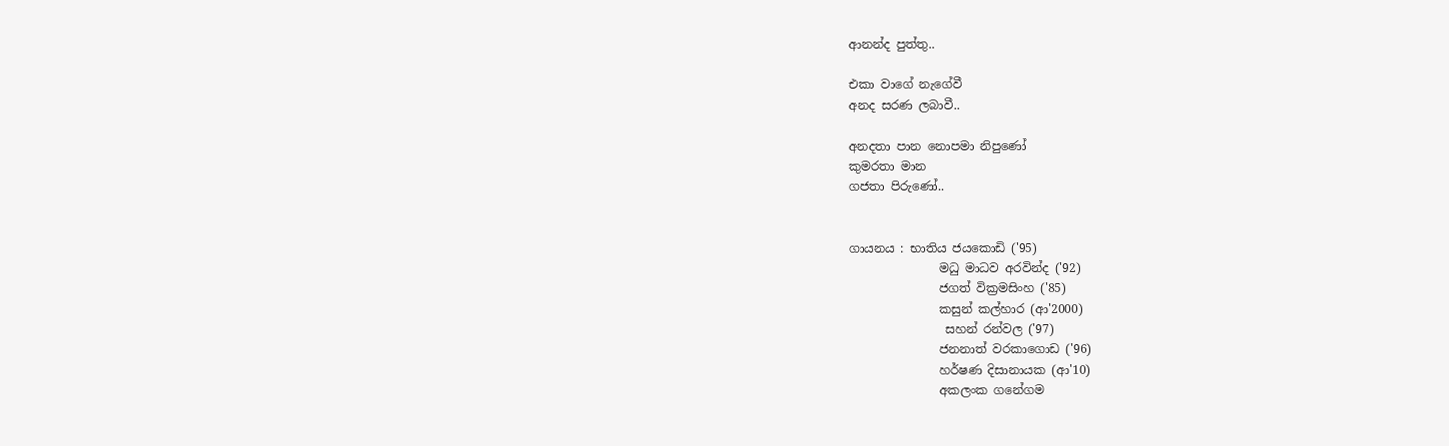ආනන්ද පුත්තු..

එකා වාගේ නැගේවී
අනද සරණ ලබාවී..

අනදතා පාන නොපමා නිපුණෝ
කුමරතා මාන
ගජතා පිරුණෝ..


ගායනය : භාතිය ජයකොඩි ('95)
               මධු මාධව අරවින්ද ('92)
               ජගත් වික්‍රමසිංහ ('85)
               කසුන් කල්හාර (ආ'2000)
                සහන් රන්වල ('97)
               ජනනාත් වරකාගොඩ ('96)
               හර්ෂණ දිසානායක (ආ'10)
               අකලංක ගනේගම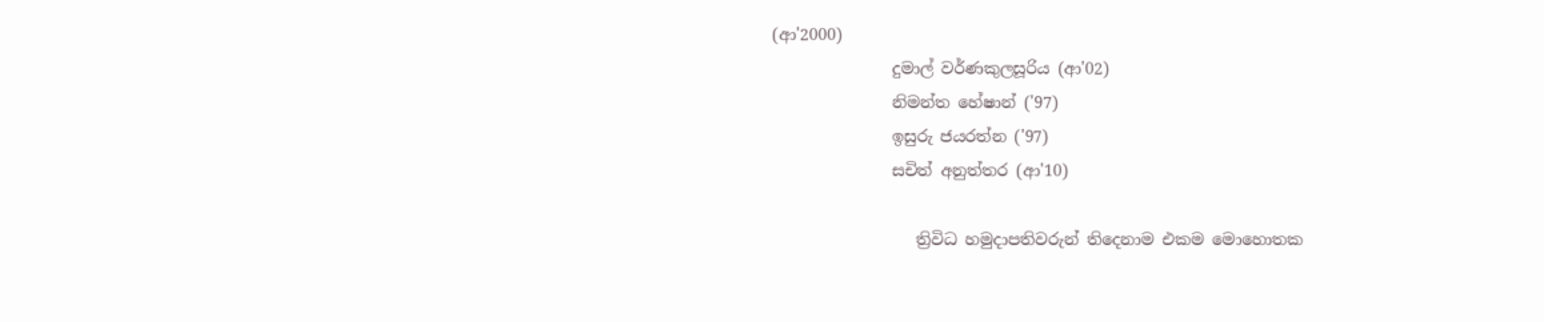(ආ'2000)
               දුමාල් වර්ණකුලසූරිය (ආ'02)
               නිමන්ත හේෂාන් ('97)
               ඉසුරු ජයරත්න ('97)
               සචිත් අනුත්තර (ආ'10)

                  ත්‍රිවිධ හමුදාපතිවරුන් තිදෙනාම එකම මොහොතක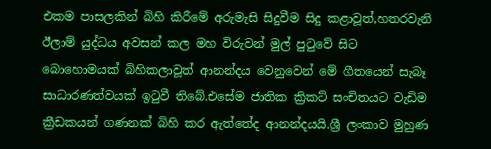එකම පාසලකින් බිහි කිරීමේ අරුමැසි සිදුවීම සිදු කළාවූත්,හතරවැනි ඊලාම් යුද්ධය අවසන් කල මහ විරුවන් මුල් පුටුවේ සිට බොහොමයක් බිහිකලාවූත් ආනන්දය වෙනුවෙන් මේ ගීතයෙන් සැබෑ සාධාරණත්වයක් ඉටුවී තිබේ.එසේම ජාතික ක්‍රිකට් සංචිතයට වැඩිම ක්‍රීඩකයන් ගණනක් බිහි කර ඇත්තේද ආනන්දයයි.ශ්‍රී ලංකාව මුහුණ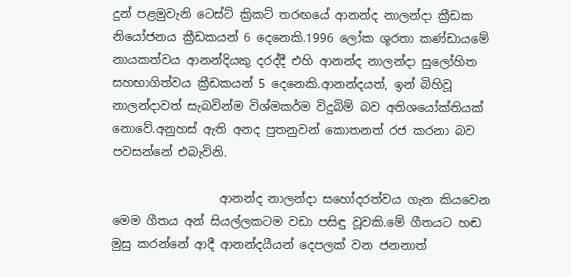දුන් පළමුවැනි ටෙස්ට් ක්‍රිකට් තරඟයේ ආනන්ද නාලන්දා ක්‍රීඩක නියෝජනය ක්‍රීඩකයන් 6 දෙනෙකි.1996 ලෝක ශූරතා කණ්ඩායමේ නායකත්වය ආනන්දියකු දරද්දී එහි ආනන්ද නාලන්දා සුලෝහිත සහභාගිත්වය ක්‍රීඩකයන් 5 දෙනෙකි.ආනන්දයත්, ඉන් බිහිවූ නාලන්දාවත් සැබවින්ම විශ්මකර්ම විදුබිම් බව අතිශයෝක්තියක් නොවේ.අනුහස් ඇති අනද පුතනුවන් කොතනත් රජ කරනා බව පවසන්නේ එබැවිනි.

                  ආනන්ද නාලන්දා සහෝදරත්වය ගැන කියවෙන මෙම ගීතය අන් සියල්ලකටම වඩා පසිඳු වූවකි.මේ ගීතයට හඬ මුසු කරන්නේ ආදී ආනන්දයීයන් දෙපලක් වන ජනනාත්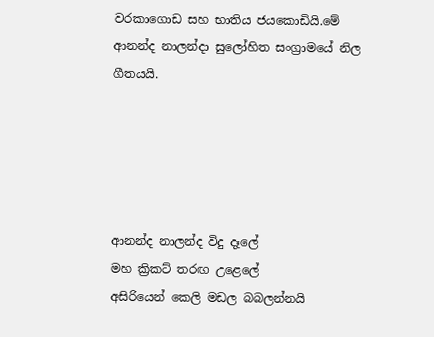වරකාගොඩ සහ භාතිය ජයකොඩියි.මේ ආනන්ද නාලන්දා සුලෝහිත සංග්‍රාමයේ නිල ගීතයයි.





ආනන්ද නාලන්ද විදු දෑලේ
මහ ක්‍රිකට් තරඟ උළෙලේ
අසිරියෙන් කෙලි මඩල බබලන්නයි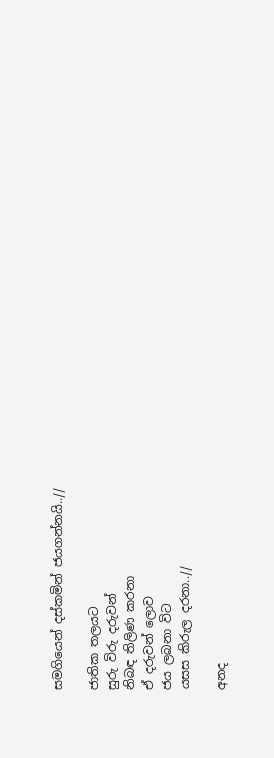සමගියෙන් දස්කමින් ජයගන්නයි..//

ජාතික තලයට
සුරු විරු දරුවන්
නිබඳ තිලිණ කරනා
ඒ දරුවන් ලොව
ජය ලබනා විට
යසස කිරුල දරනා..//

අනද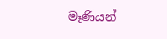මෑණියන්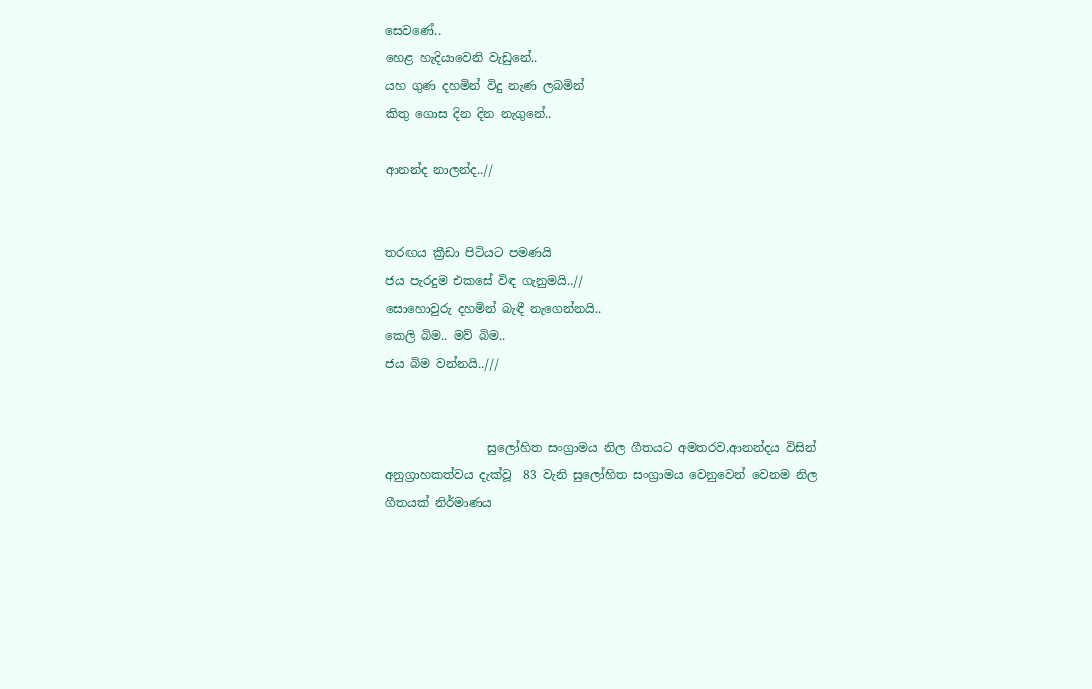සෙවණේ..
හෙළ හැදියාවෙනි වැඩුනේ..
යහ ගුණ දහමින් විදු නැණ ලබමින්
කිතු ගොස දින දින නැගුනේ..

ආනන්ද නාලන්ද..//


තරඟය ක්‍රීඩා පිටියට පමණයි
ජය පැරදුම එකසේ විඳ ගැනුමයි..//
සොහොවුරු දහමින් බැඳී නැගෙන්නයි..
කෙලි බිම.. මව් බිම..
ජය බිම වන්නයි..///


                 සුලෝහිත සංග්‍රාමය නිල ගීතයට අමතරව,ආනන්දය විසින් අනුග්‍රාහකත්වය දැක්වූ  83 වැනි සුලෝහිත සංග්‍රාමය වෙනුවෙන් වෙනම නිල ගීතයක් නිර්මාණය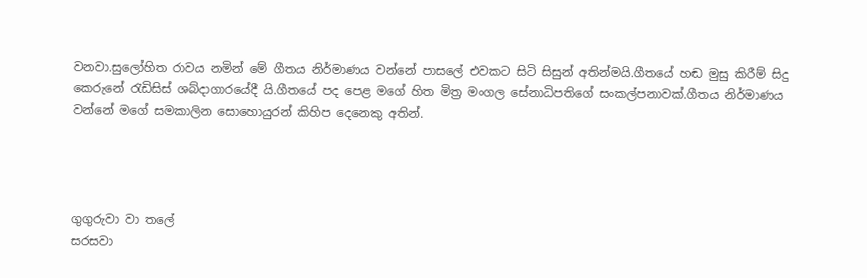වනවා.සුලෝහිත රාවය නමින් මේ ගීතය නිර්මාණය වන්නේ පාසලේ එවකට සිටි සිසුන් අතින්මයි.ගීතයේ හඬ මුසු කිරීම් සිදු කෙරුනේ රැඩිසිස් ශබ්දාගාරයේදී යි.ගීතයේ පද පෙළ මගේ හිත මිත්‍ර මංගල සේනාධිපතිගේ සංකල්පනාවක්.ගීතය නිර්මාණය වන්නේ මගේ සමකාලින සොහොයුරන් කිහිප දෙනෙකු අතින්.




ගුගුරුවා වා තලේ
සරසවා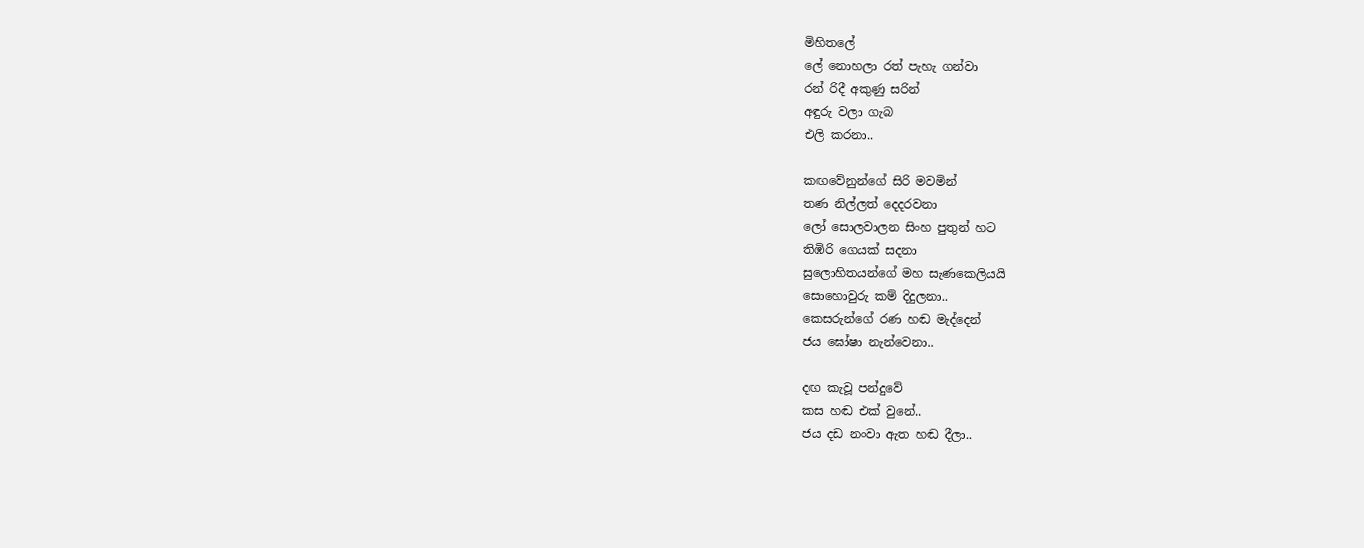මිහිතලේ
ලේ නොහලා රත් පැහැ ගන්වා
රන් රිදී අකුණු සරින්
අඳුරු වලා ගැබ
එලි කරනා..

කඟවේනුන්ගේ සිරි මවමින්
තණ නිල්ලත් දෙදරවනා
ලෝ සොලවාලන සිංහ පුතුන් හට
තිඹිරි ගෙයක් සදනා
සුලොහිතයන්ගේ මහ සැණකෙලියයි
සොහොවුරු කම් දිදුලනා..
කෙසරුන්ගේ රණ හඬ මැද්දෙන්
ජය ඝෝෂා නැන්වෙනා..

දඟ කැවූ පන්දුවේ
කස හඬ එක් වුනේ..
ජය දඩ නංවා ඇත හඬ දීලා..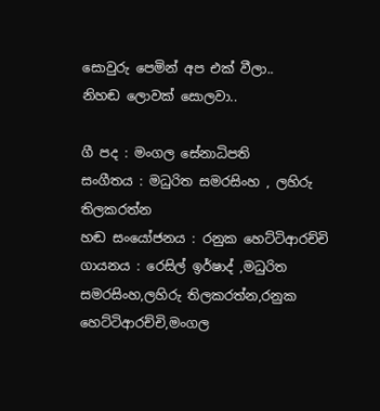සොවුරු පෙමින් අප එක් වීලා..
නිහඬ ලොවක් සොලවා..

ගී පද : මංගල සේනාධිපති
සංගීතය : මධුරිත සමරසිංහ , ලහිරු තිලකරත්න
හඬ සංයෝජනය : රනුක හෙට්ටිආරච්චි
ගායනය : රෙසිල් ඉර්ෂාද් ,මධුරිත සමරසිංහ,ලහිරු තිලකරත්න,රනුක හෙට්ටිආරච්චි,මංගල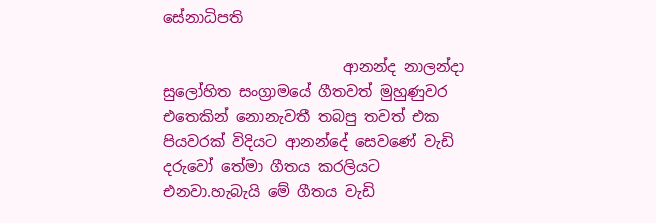සේනාධිපති

                        ආනන්ද නාලන්දා සුලෝහිත සංග්‍රාමයේ ගීතවත් මුහුණුවර එතෙකින් නොනැවතී තබපු තවත් එක පියවරක් විදියට ආනන්දේ සෙවණේ වැඩි දරුවෝ තේමා ගීතය කරලියට එනවා.හැබැයි මේ ගීතය වැඩි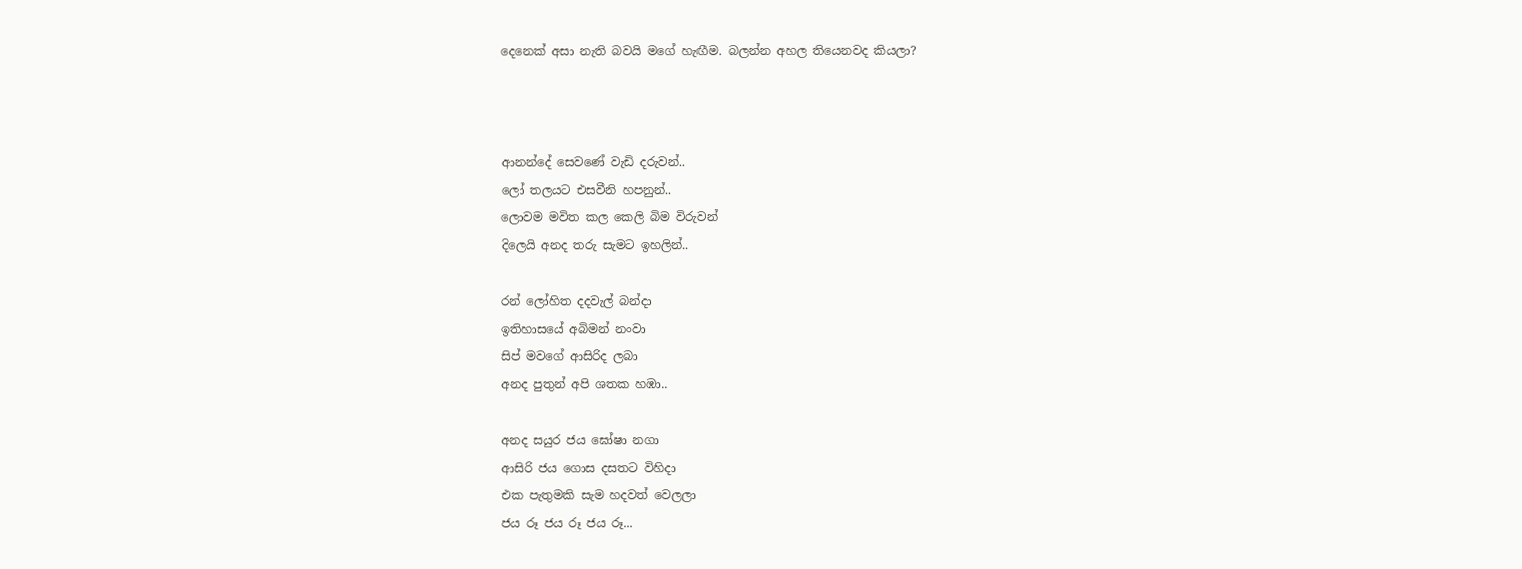දෙනෙක් අසා නැති බවයි මගේ හැඟීම. බලන්න අහල තියෙනවද කියලා?



ආනන්දේ සෙවණේ වැඩි දරුවන්..
ලෝ තලයට එසවීනි හපනුන්..
ලොවම මවිත කල කෙලි බිම විරුවන්
දිලෙයි අනද තරු සැමට ඉහලින්..

රන් ලෝහිත දදවැල් බන්දා
ඉතිහාසයේ අබිමන් නංවා
සිප් මවගේ ආසිරිද ලබා
අනද පුතුන් අපි ශතක හඹා..

අනද සයුර ජය ඝෝෂා නගා
ආසිරි ජය ගොස දසතට විහිදා
එක පැතුමකි සැම හදවත් වෙලලා
ජය රූ ජය රූ ජය රූ...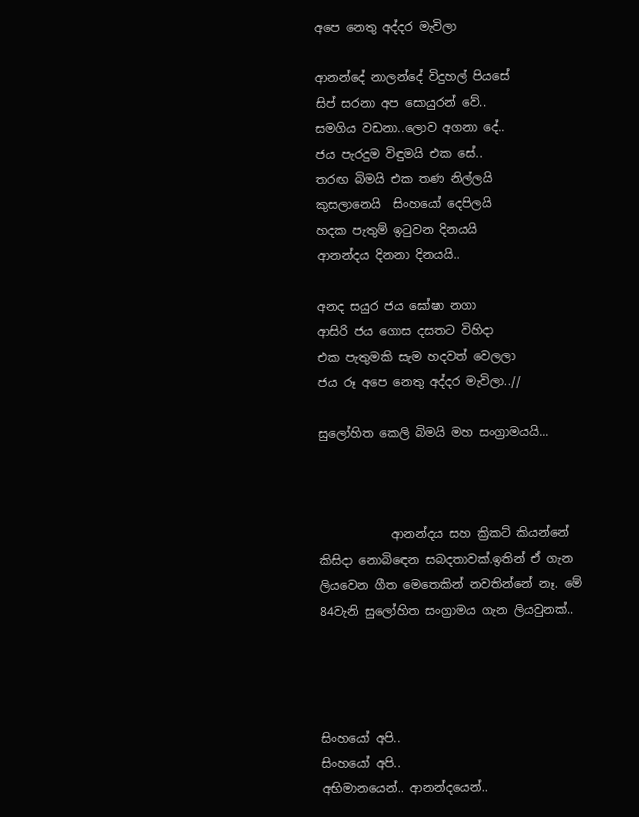අපෙ නෙතු අද්දර මැවිලා

ආනන්දේ නාලන්දේ විදුහල් පියසේ
සිප් සරනා අප සොයුරන් වේ..
සමගිය වඩනා..ලොව අගනා දේ..
ජය පැරදුම විඳුමයි එක සේ..
තරඟ බිමයි එක තණ නිල්ලයි
කුසලානෙයි  සිංහයෝ දෙපිලයි
හදක පැතුම් ඉටුවන දිනයයි
ආනන්දය දිනනා දිනයයි..

අනද සයුර ජය ඝෝෂා නගා
ආසිරි ජය ගොස දසතට විහිදා
එක පැතුමකි සැම හදවත් වෙලලා
ජය රූ අපෙ නෙතු අද්දර මැවිලා..//

සුලෝහිත කෙලි බිමයි මහ සංග්‍රාමයයි...



            ආනන්දය සහ ක්‍රිකට් කියන්නේ කිසිදා නොබිඳෙන සබදතාවක්.ඉතින් ඒ ගැන ලියවෙන ගීත මෙතෙකින් නවතින්නේ නෑ. මේ 84වැනි සුලෝහිත සංග්‍රාමය ගැන ලියවුනක්..




සිංහයෝ අපි..
සිංහයෝ අපි..
අභිමානයෙන්.. ආනන්දයෙන්..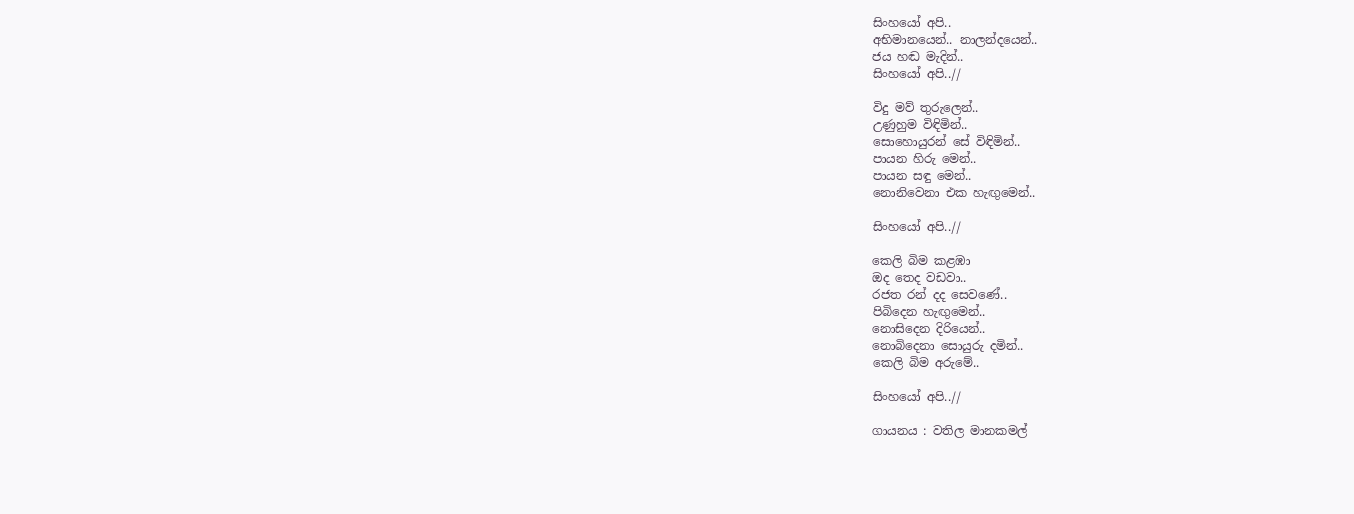සිංහයෝ අපි..
අභිමානයෙන්.. නාලන්දයෙන්..
ජය හඬ මැදින්..
සිංහයෝ අපි..//

විදු මව් තුරුලෙන්..
උණුහුම විඳිමින්..
සොහොයුරන් සේ විඳිමින්..
පායන හිරු මෙන්..
පායන සඳු මෙන්..
නොනිවෙනා එක හැඟුමෙන්..

සිංහයෝ අපි..//

කෙලි බිම කළඹා
ඔද තෙද වඩවා..
රජත රන් දද සෙවණේ..
පිබිදෙන හැඟුමෙන්..
නොසිදෙන දිරියෙන්..
නොබිදෙනා සොයුරු දමින්..
කෙලි බිම අරුමේ..

සිංහයෝ අපි..//

ගායනය : වතිල මානකමල්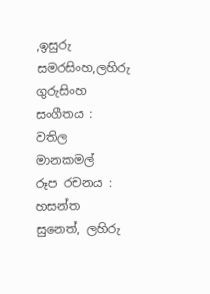,ඉසුරු සමරසිංහ,ලහිරු ගුරුසිංහ
සංගීතය : වතිල මානකමල්
රූප රචනය : හසන්ත සුනෙත්, ලහිරු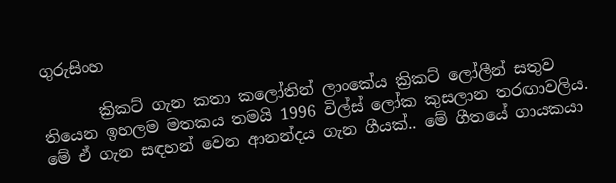ගුරුසිංහ

       ක්‍රිකට් ගැන කතා කලෝතින් ලාංකේය ක්‍රිකට් ලෝලීන් සතුව තියෙන ඉහලම මතකය තමයි 1996 විල්ස් ලෝක කුසලාන තරඟාවලිය. මේ ඒ ගැන සඳහන් වෙන ආනන්දය ගැන ගීයක්.. මේ ගීතයේ ගායකයා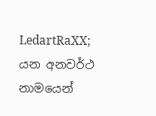LedartRaXX; යන අනවර්ථ නාමයෙන්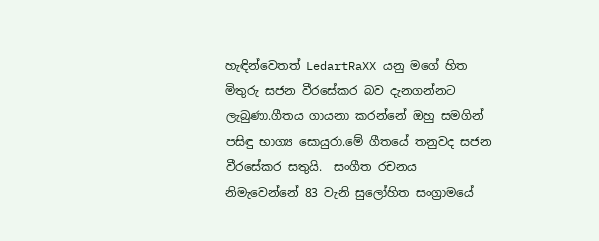හැඳින්වෙතත් LedartRaXX යනු මගේ හිත මිතුරු සජන වීරසේකර බව දැනගන්නට ලැබුණා.ගීතය ගායනා කරන්නේ ඔහු සමගින් පසිඳු භාග්‍ය සොයුරා.මේ ගීතයේ තනුවද සජන වීරසේකර සතුයි.  සංගීත රචනය නිමැවෙන්නේ 83 වැනි සුලෝහිත සංග්‍රාමයේ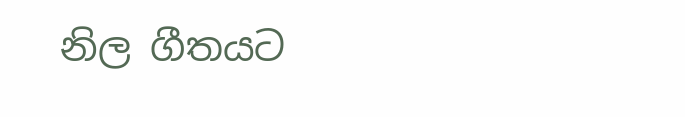නිල ගීතයට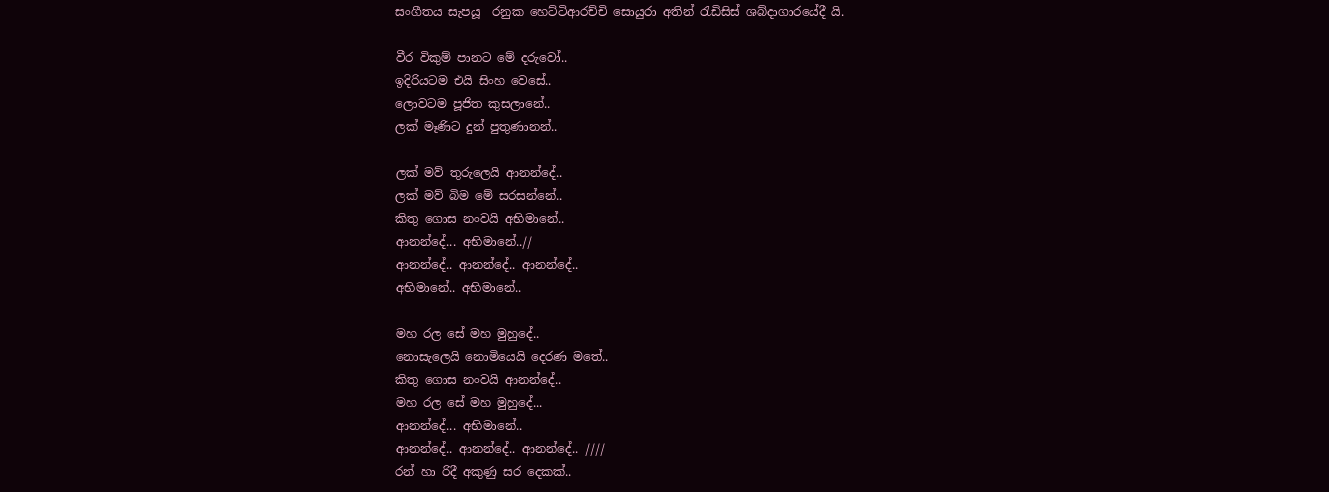සංගීතය සැපයූ  රනුක හෙට්ටිආරච්චි සොයුරා අතින් රැඩිසිස් ශබ්දාගාරයේදී යි.

වීර විකුම් පානට මේ දරුවෝ..
ඉදිරියටම එයි සිංහ වෙසේ..
ලොවටම පූජිත කුසලානේ..
ලක් මෑණිට දුන් පුතුණානන්..

ලක් මව් තුරුලෙයි ආනන්දේ..
ලක් මව් බිම මේ සරසන්නේ..
කිතු ගොස නංවයි අභිමානේ..
ආනන්දේ... අභිමානේ..//
ආනන්දේ.. ආනන්දේ.. ආනන්දේ..
අභිමානේ.. අභිමානේ..

මහ රල සේ මහ මුහුදේ..
නොසැලෙයි නොමියෙයි දෙරණ මතේ..
කිතු ගොස නංවයි ආනන්දේ..
මහ රල සේ මහ මුහුදේ...
ආනන්දේ... අභිමානේ..
ආනන්දේ.. ආනන්දේ.. ආනන්දේ.. ////
රන් හා රිදී අකුණු සර දෙකක්..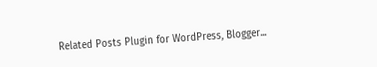Related Posts Plugin for WordPress, Blogger...